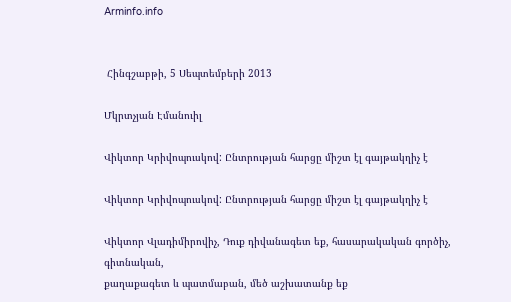Arminfo.info


 Հինգշաբթի, 5 Սեպտեմբերի 2013

Մկրտչյան Էմանուիլ

Վիկտոր Կրիվոպուսկով: Ընտրության հարցը միշտ էլ գայթակղիչ է

Վիկտոր Կրիվոպուսկով: Ընտրության հարցը միշտ էլ գայթակղիչ է

Վիկտոր Վլադիմիրովիչ, Դուք դիվանագետ եք, հասարակական գործիչ, գիտնական,
քաղաքագետ և պատմաբան, մեծ աշխատանք եք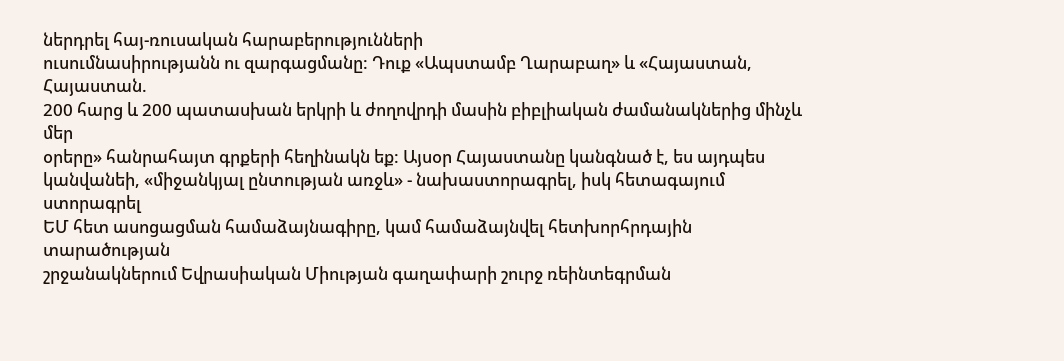ներդրել հայ-ռուսական հարաբերությունների
ուսումնասիրությանն ու զարգացմանը: Դուք «Ապստամբ Ղարաբաղ» և «Հայաստան, Հայաստան.
200 հարց և 200 պատասխան երկրի և ժողովրդի մասին բիբլիական ժամանակներից մինչև մեր
օրերը» հանրահայտ գրքերի հեղինակն եք: Այսօր Հայաստանը կանգնած է, ես այդպես
կանվանեի, «միջանկյալ ընտության առջև» - նախաստորագրել, իսկ հետագայում ստորագրել
ԵՄ հետ ասոցացման համաձայնագիրը, կամ համաձայնվել հետխորհրդային տարածության
շրջանակներում Եվրասիական Միության գաղափարի շուրջ ռեինտեգրման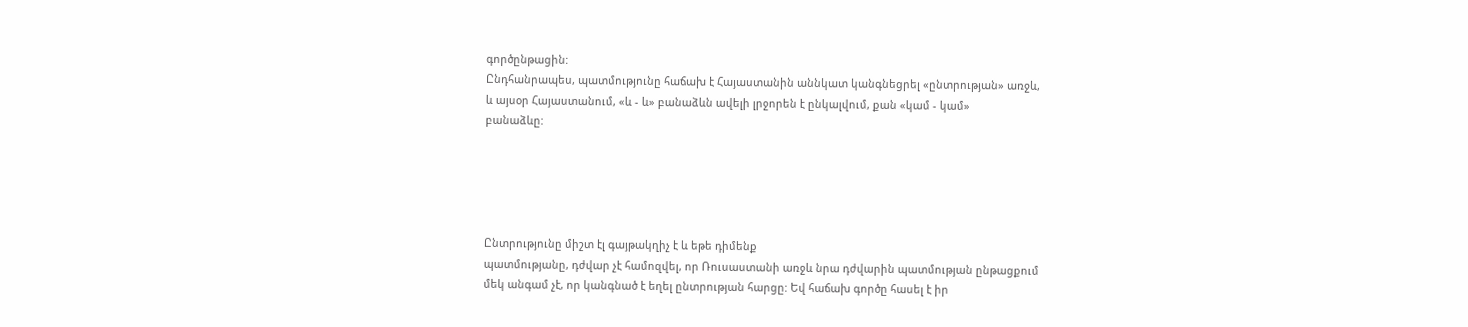գործընթացին:
Ընդհանրապես, պատմությունը հաճախ է Հայաստանին աննկատ կանգնեցրել «ընտրության» առջև,
և այսօր Հայաստանում, «և - և» բանաձևն ավելի լրջորեն է ընկալվում, քան «կամ - կամ»
բանաձևը:





Ընտրությունը միշտ էլ գայթակղիչ է և եթե դիմենք
պատմությանը, դժվար չէ համոզվել, որ Ռուսաստանի առջև նրա դժվարին պատմության ընթացքում
մեկ անգամ չէ, որ կանգնած է եղել ընտրության հարցը: Եվ հաճախ գործը հասել է իր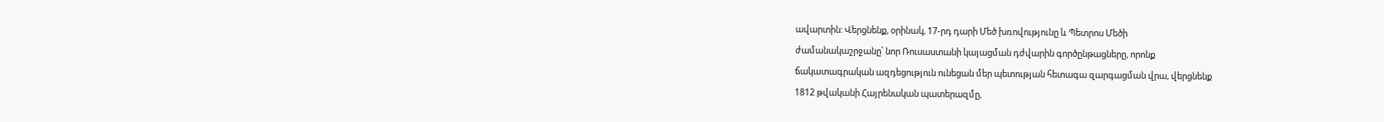ավարտին: Վերցնենք, օրինակ, 17-րդ դարի Մեծ խռովությունը և Պետրոս Մեծի
ժամանակաշրջանը՝ նոր Ռուսաստանի կայացման դժվարին գործընթացները, որոնք
ճակատագրական ազդեցություն ունեցան մեր պետության հետագա զարգացման վրա, վերցնենք
1812 թվականի Հայրենական պատերազմը,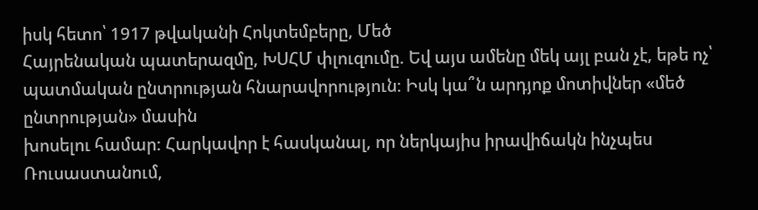իսկ հետո՝ 1917 թվականի Հոկտեմբերը, Մեծ
Հայրենական պատերազմը, ԽՍՀՄ փլուզումը. Եվ այս ամենը մեկ այլ բան չէ, եթե ոչ՝
պատմական ընտրության հնարավորություն: Իսկ կա՞ն արդյոք մոտիվներ «մեծ ընտրության» մասին
խոսելու համար: Հարկավոր է հասկանալ, որ ներկայիս իրավիճակն ինչպես Ռուսաստանում,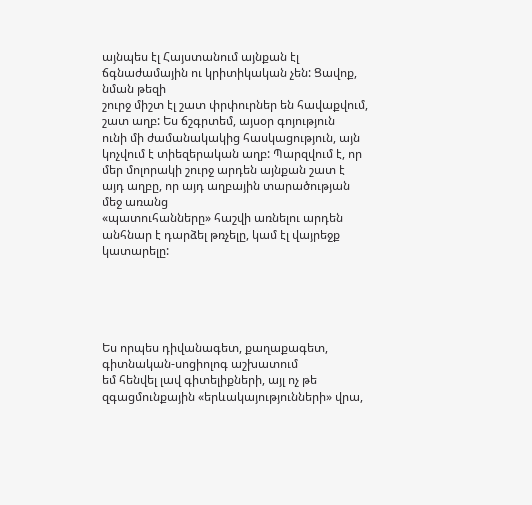այնպես էլ Հայստանում այնքան էլ ճգնաժամային ու կրիտիկական չեն: Ցավոք, նման թեզի
շուրջ միշտ էլ շատ փրփուրներ են հավաքվում, շատ աղբ: Ես ճշգրտեմ, այսօր գոյություն
ունի մի ժամանակակից հասկացություն, այն կոչվում է տիեզերական աղբ: Պարզվում է, որ
մեր մոլորակի շուրջ արդեն այնքան շատ է այդ աղբը, որ այդ աղբային տարածության մեջ առանց
«պատուհանները» հաշվի առնելու արդեն անհնար է դարձել թռչելը, կամ էլ վայրեջք
կատարելը:





Ես որպես դիվանագետ, քաղաքագետ, գիտնական-սոցիոլոգ աշխատում
եմ հենվել լավ գիտելիքների, այլ ոչ թե զգացմունքային «երևակայությունների» վրա,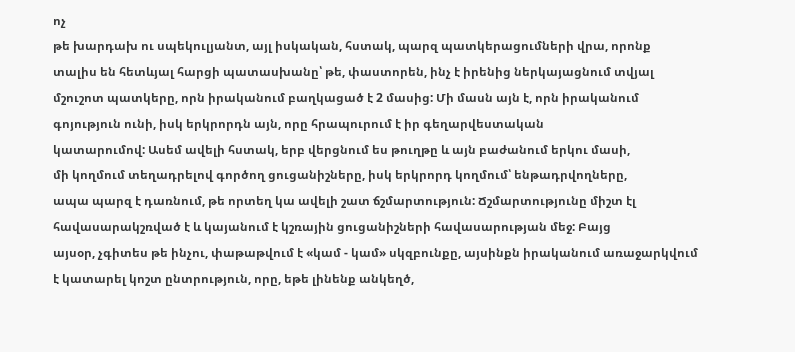ոչ
թե խարդախ ու սպեկուլյանտ, այլ իսկական, հստակ, պարզ պատկերացումների վրա, որոնք
տալիս են հետևյալ հարցի պատասխանը՝ թե, փաստորեն, ինչ է իրենից ներկայացնում տվյալ
մշուշոտ պատկերը, որն իրականում բաղկացած է 2 մասից: Մի մասն այն է, որն իրականում
գոյություն ունի, իսկ երկրորդն այն, որը հրապուրում է իր գեղարվեստական
կատարումով: Ասեմ ավելի հստակ, երբ վերցնում ես թուղթը և այն բաժանում երկու մասի,
մի կողմում տեղադրելով գործող ցուցանիշները, իսկ երկրորդ կողմում՝ ենթադրվողները,
ապա պարզ է դառնում, թե որտեղ կա ավելի շատ ճշմարտություն: Ճշմարտությունը միշտ էլ
հավասարակշռված է և կայանում է կշռային ցուցանիշների հավասարության մեջ: Բայց
այսօր, չգիտես թե ինչու, փաթաթվում է «կամ - կամ» սկզբունքը, այսինքն իրականում առաջարկվում
է կատարել կոշտ ընտրություն, որը, եթե լինենք անկեղծ,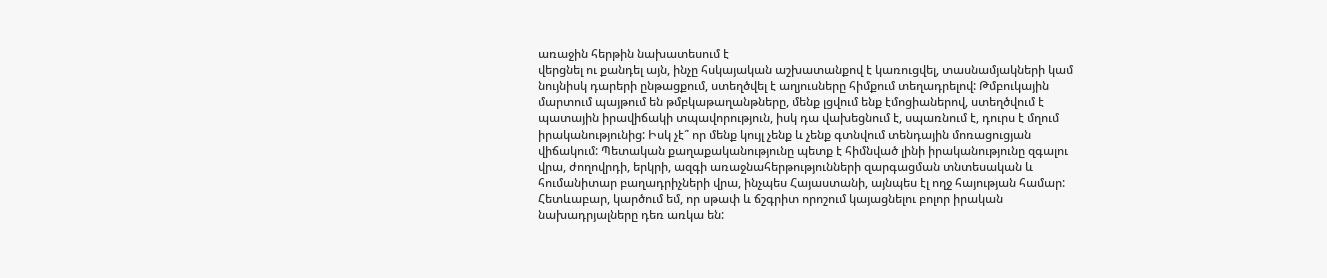առաջին հերթին նախատեսում է
վերցնել ու քանդել այն, ինչը հսկայական աշխատանքով է կառուցվել, տասնամյակների կամ
նույնիսկ դարերի ընթացքում, ստեղծվել է աղյուսները հիմքում տեղադրելով: Թմբուկային
մարտում պայթում են թմբկաթաղանթները, մենք լցվում ենք էմոցիաներով, ստեղծվում է
պատային իրավիճակի տպավորություն, իսկ դա վախեցնում է, սպառնում է, դուրս է մղում
իրականությունից: Իսկ չէ՞ որ մենք կույլ չենք և չենք գտնվում տենդային մոռացուցյան
վիճակում: Պետական քաղաքականությունը պետք է հիմնված լինի իրականությունը զգալու
վրա, ժողովրդի, երկրի, ազգի առաջնահերթությունների զարգացման տնտեսական և
հումանիտար բաղադրիչների վրա, ինչպես Հայաստանի, այնպես էլ ողջ հայության համար:
Հետևաբար, կարծում եմ, որ սթափ և ճշգրիտ որոշում կայացնելու բոլոր իրական
նախադրյալները դեռ առկա են: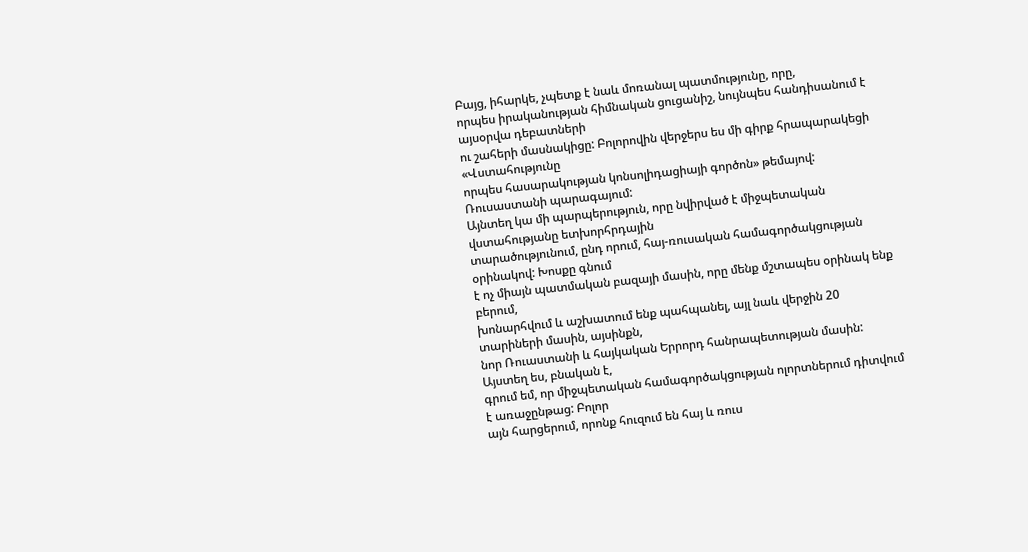Բայց, իհարկե, չպետք է նաև մոռանալ պատմությունը, որը,
որպես իրականության հիմնական ցուցանիշ, նույնպես հանդիսանում է այսօրվա դեբատների
ու շահերի մասնակիցը: Բոլորովին վերջերս ես մի գիրք հրապարակեցի «Վստահությունը
որպես հասարակության կոնսոլիդացիայի գործոն» թեմայով: Ռուսաստանի պարագայում:
Այնտեղ կա մի պարպերություն, որը նվիրված է միջպետական վստահությանը ետխորհրդային
տարածությունում, ընդ որում, հայ-ռուսական համագործակցության օրինակով: Խոսքը գնում
է ոչ միայն պատմական բազայի մասին, որը մենք մշտապես օրինակ ենք բերում,
խոնարհվում և աշխատում ենք պահպանել, այլ նաև վերջին 20 տարիների մասին, այսինքն,
նոր Ռուաստանի և հայկական Երրորդ հանրապետության մասին: Այստեղ ես, բնական է,
գրում եմ, որ միջպետական համագործակցության ոլորտներում դիտվում է առաջընթաց: Բոլոր
այն հարցերում, որոնք հուզում են հայ և ռուս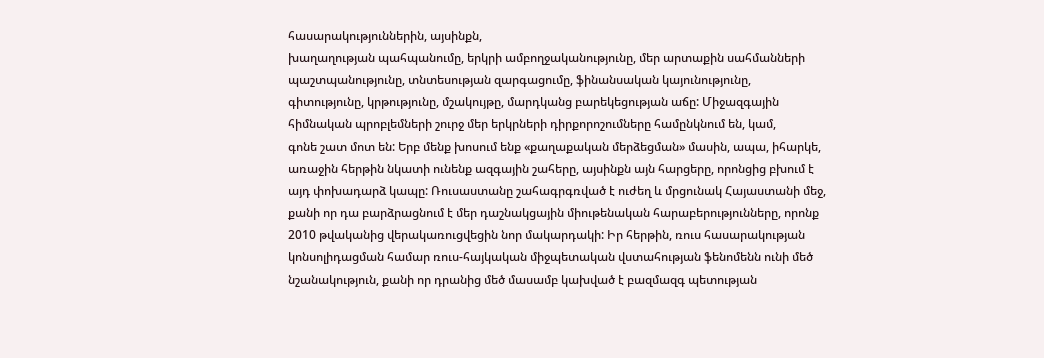հասարակություններին, այսինքն,
խաղաղության պահպանումը, երկրի ամբողջականությունը, մեր արտաքին սահմանների
պաշտպանությունը, տնտեսության զարգացումը, ֆինանսական կայունությունը,
գիտությունը, կրթությունը, մշակույթը, մարդկանց բարեկեցության աճը: Միջազգային
հիմնական պրոբլեմների շուրջ մեր երկրների դիրքորոշումները համընկնում են, կամ,
գոնե շատ մոտ են: Երբ մենք խոսում ենք «քաղաքական մերձեցման» մասին, ապա, իհարկե,
առաջին հերթին նկատի ունենք ազգային շահերը, այսինքն այն հարցերը, որոնցից բխում է
այդ փոխադարձ կապը: Ռուսաստանը շահագրգռված է ուժեղ և մրցունակ Հայաստանի մեջ,
քանի որ դա բարձրացնում է մեր դաշնակցային միութենական հարաբերությունները, որոնք
2010 թվականից վերակառուցվեցին նոր մակարդակի: Իր հերթին, ռուս հասարակության
կոնսոլիդացման համար ռուս-հայկական միջպետական վստահության ֆենոմենն ունի մեծ
նշանակություն, քանի որ դրանից մեծ մասամբ կախված է բազմազգ պետության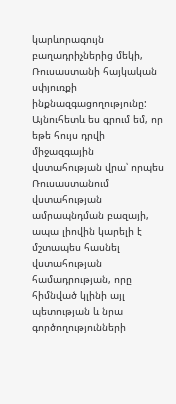կարևորագույն բաղադրիչներից մեկի, Ռուսաստանի հայկական սփյուռքի ինքնազգացողությունը:
Այնուհետև ես գրում եմ, որ եթե հույս դրվի միջազգային վստահության վրա՝ որպես
Ռուսաստանում վստահության ամրապնդման բազայի, ապա լիովին կարելի է մշտապես հասնել
վստահության համադրության, որը հիմնված կլինի այլ պետության և նրա
գործողությունների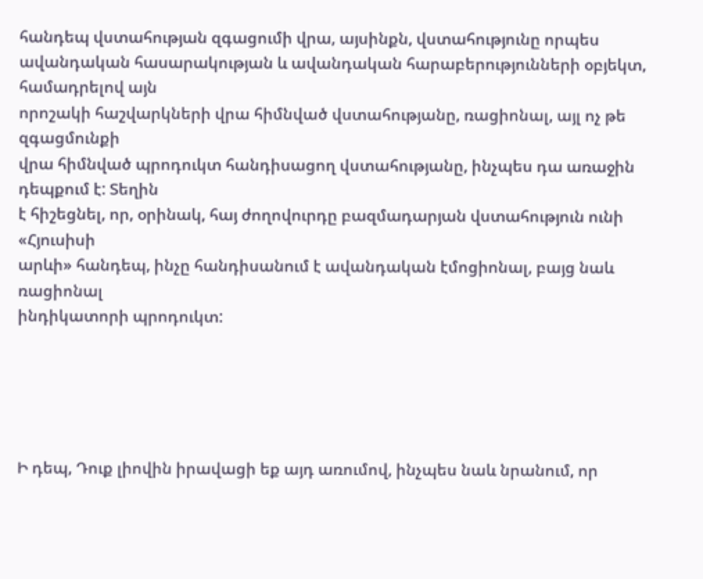հանդեպ վստահության զգացումի վրա, այսինքն, վստահությունը որպես
ավանդական հասարակության և ավանդական հարաբերությունների օբյեկտ, համադրելով այն
որոշակի հաշվարկների վրա հիմնված վստահությանը, ռացիոնալ, այլ ոչ թե զգացմունքի
վրա հիմնված պրոդուկտ հանդիսացող վստահությանը, ինչպես դա առաջին դեպքում է: Տեղին
է հիշեցնել, որ, օրինակ, հայ ժողովուրդը բազմադարյան վստահություն ունի «Հյուսիսի
արևի» հանդեպ, ինչը հանդիսանում է ավանդական էմոցիոնալ, բայց նաև ռացիոնալ
ինդիկատորի պրոդուկտ:





Ի դեպ, Դուք լիովին իրավացի եք այդ առումով, ինչպես նաև նրանում, որ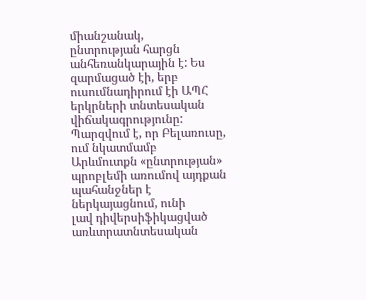միանշանակ,
ընտրության հարցն անհեռանկարային է: Ես զարմացած էի, երբ ուսումնադիրում էի ԱՊՀ
երկրների տնտեսական վիճակագրությունը: Պարզվում է, որ Բելառուսը, ում նկատմամբ
Արևմուտքն «ընտրության» պրոբլեմի առումով այդքան պահանջներ է ներկայացնում, ունի
լավ դիվերսիֆիկացված առևտրատնտեսական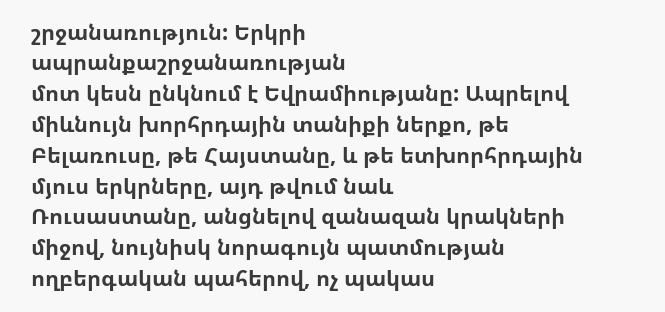շրջանառություն: Երկրի ապրանքաշրջանառության
մոտ կեսն ընկնում է Եվրամիությանը: Ապրելով միևնույն խորհրդային տանիքի ներքո, թե
Բելառուսը, թե Հայստանը, և թե ետխորհրդային մյուս երկրները, այդ թվում նաև
Ռուսաստանը, անցնելով զանազան կրակների միջով, նույնիսկ նորագույն պատմության
ողբերգական պահերով, ոչ պակաս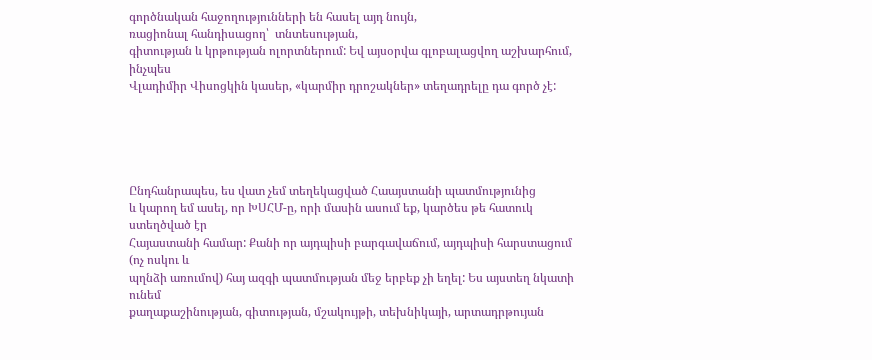գործնական հաջողությունների են հասել այդ նույն,
ռացիոնալ հանդիսացող՝  տնտեսության,
գիտության և կրթության ոլորտներում: Եվ այսօրվա գլոբալացվող աշխարհում, ինչպես
Վլադիմիր Վիսոցկին կասեր, «կարմիր դրոշակներ» տեղադրելը դա գործ չէ:





Ընդհանրապես, ես վատ չեմ տեղեկացված Հաայստանի պատմությունից
և կարող եմ ասել, որ ԽՍՀՄ-ը, որի մասին ասում եք, կարծես թե հատուկ ստեղծված էր
Հայաստանի համար: Քանի որ այդպիսի բարգավաճում, այդպիսի հարստացում (ոչ ոսկու և
պղնձի առումով) հայ ազգի պատմության մեջ երբեք չի եղել: Ես այստեղ նկատի ունեմ
քաղաքաշինության, գիտության, մշակույթի, տեխնիկայի, արտադրթույան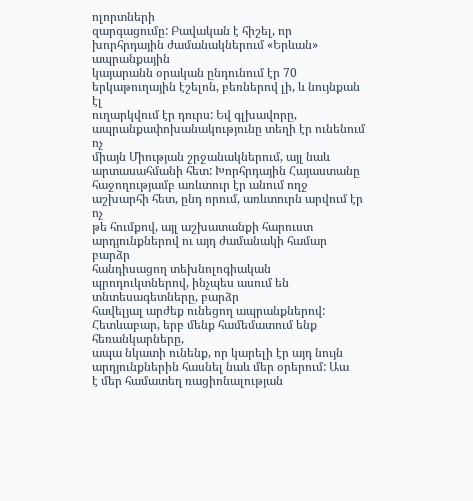ոլորտների
զարգացումը: Բավական է հիշել, որ խորհրդային ժամանակներում «Երևան» ապրանքային
կայարանն օրական ընդունում էր 70 երկաթուղային էշելոն, բեռներով լի, և նույնքան էլ
ուղարկվում էր դուրս: Եվ գլխավորը, ապրանքափոխանակությունը տեղի էր ունենում ոչ
միայն Միության շրջանակներում, այլ նաև արտասահմանի հետ: Խորհրդային Հայաստանը
հաջողությամբ առևտուր էր անում ողջ աշխարհի հետ, ընդ որում, առևտուրն արվում էր ոչ
թե հումքով, այլ աշխատանքի հարուստ արդյունքներով ու այդ ժամանակի համար բարձր
հանդիսացող տեխնոլոգիական պրոդուկտներով, ինչպես ասում են տնտեսագետները, բարձր
հավելյալ արժեք ունեցող ապրանքներով: Հետևաբար, երբ մենք համեմատում ենք հեռանկարները,
ապա նկատի ունենք, որ կարելի էր այդ նույն արդյունքներին հասնել նաև մեր օրերում: Աա
է մեր համատեղ ռացիոնալության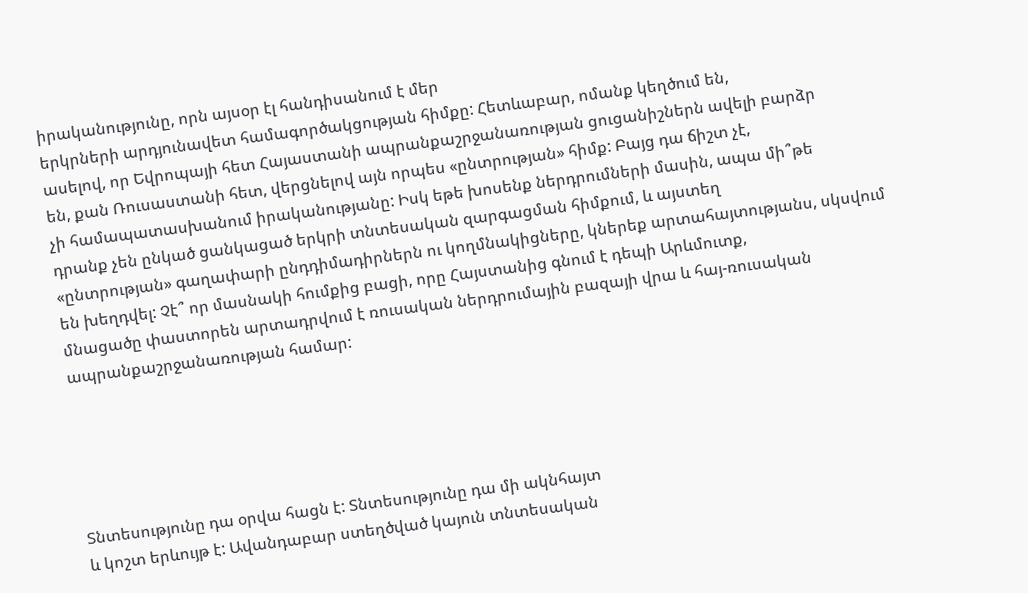իրականությունը, որն այսօր էլ հանդիսանում է մեր
երկրների արդյունավետ համագործակցության հիմքը: Հետևաբար, ոմանք կեղծում են,
ասելով, որ Եվրոպայի հետ Հայաստանի ապրանքաշրջանառության ցուցանիշներն ավելի բարձր
են, քան Ռուսաստանի հետ, վերցնելով այն որպես «ընտրության» հիմք: Բայց դա ճիշտ չէ,
չի համապատասխանում իրականությանը: Իսկ եթե խոսենք ներդրումների մասին, ապա մի՞թե
դրանք չեն ընկած ցանկացած երկրի տնտեսական զարգացման հիմքում, և այստեղ
«ընտրության» գաղափարի ընդդիմադիրներն ու կողմնակիցները, կներեք արտահայտությանս, սկսվում
են խեղդվել: Չէ՞ որ մասնակի հումքից բացի, որը Հայստանից գնում է դեպի Արևմուտք,
մնացածը փաստորեն արտադրվում է ռուսական ներդրումային բազայի վրա և հայ-ռուսական
ապրանքաշրջանառության համար:





Տնտեսությունը դա օրվա հացն է: Տնտեսությունը դա մի ակնհայտ
և կոշտ երևույթ է: Ավանդաբար ստեղծված կայուն տնտեսական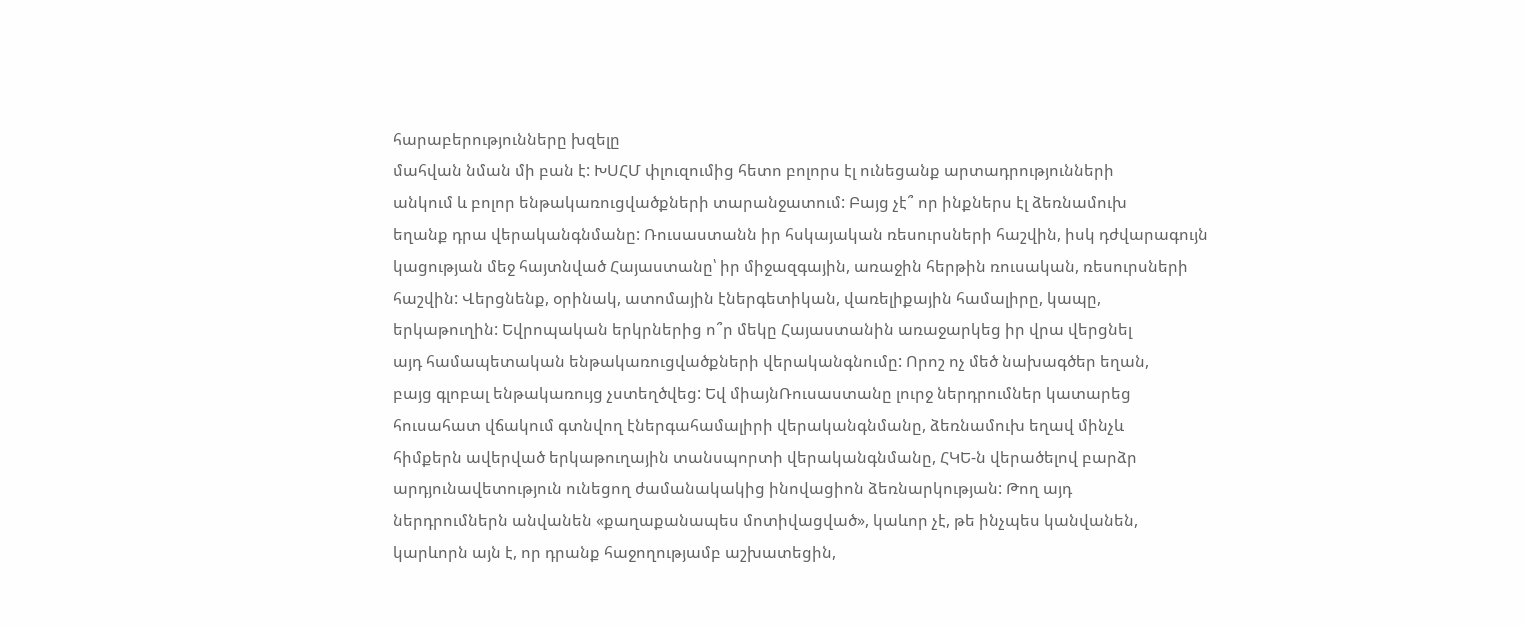հարաբերությունները խզելը
մահվան նման մի բան է: ԽՍՀՄ փլուզումից հետո բոլորս էլ ունեցանք արտադրությունների
անկում և բոլոր ենթակառուցվածքների տարանջատում: Բայց չէ՞ որ ինքներս էլ ձեռնամուխ
եղանք դրա վերականգնմանը: Ռուսաստանն իր հսկայական ռեսուրսների հաշվին, իսկ դժվարագույն
կացության մեջ հայտնված Հայաստանը՝ իր միջազգային, առաջին հերթին ռուսական, ռեսուրսների
հաշվին: Վերցնենք, օրինակ, ատոմային էներգետիկան, վառելիքային համալիրը, կապը,
երկաթուղին: Եվրոպական երկրներից ո՞ր մեկը Հայաստանին առաջարկեց իր վրա վերցնել
այդ համապետական ենթակառուցվածքների վերականգնումը: Որոշ ոչ մեծ նախագծեր եղան,
բայց գլոբալ ենթակառույց չստեղծվեց: Եվ միայնՌուսաստանը լուրջ ներդրումներ կատարեց
հուսահատ վճակում գտնվող էներգահամալիրի վերականգնմանը, ձեռնամուխ եղավ մինչև
հիմքերն ավերված երկաթուղային տանսպորտի վերականգնմանը, ՀԿԵ-ն վերածելով բարձր
արդյունավետություն ունեցող ժամանակակից ինովացիոն ձեռնարկության: Թող այդ
ներդրումներն անվանեն «քաղաքանապես մոտիվացված», կաևոր չէ, թե ինչպես կանվանեն,
կարևորն այն է, որ դրանք հաջողությամբ աշխատեցին,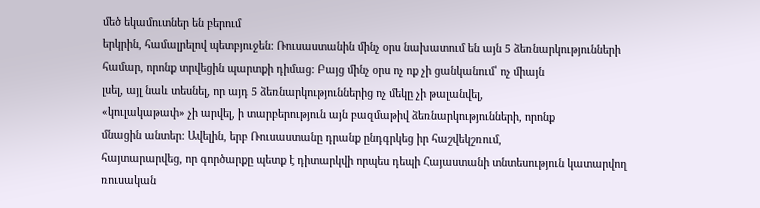մեծ եկամուտներ են բերում
երկրին, համալրելով պետբյուջեն: Ռուսաստանին մինչ օրս նախատում են այն 5 ձեռնարկությունների
համար, որոնք տրվեցին պարտքի դիմաց: Բայց մինչ օրս ոչ ոք չի ցանկանում՝ ոչ միայն
լսել, այլ նաև տեսնել, որ այդ 5 ձեռնարկություններից ոչ մեկը չի թալանվել,
«կուլակաթափ» չի արվել, ի տարբերություն այն բազմաթիվ ձեռնարկությունների, որոնք
մնացին անտեր: Ավելին, երբ Ռուսաստանը դրանք ընդգրկեց իր հաշվեկշռում,
հայտարարվեց, որ գործարքը պետք է դիտարկվի որպես դեպի Հայաստանի տնտեսություն կատարվող
ռուսական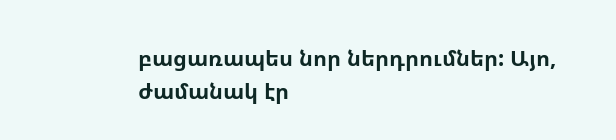բացառապես նոր ներդրումներ: Այո, ժամանակ էր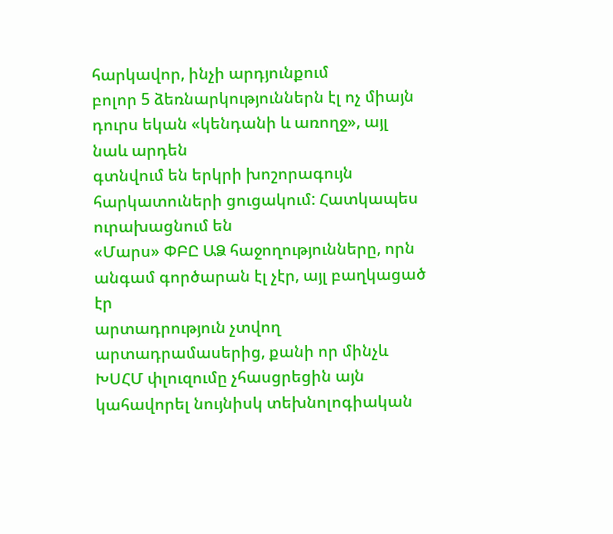հարկավոր, ինչի արդյունքում
բոլոր 5 ձեռնարկություններն էլ ոչ միայն դուրս եկան «կենդանի և առողջ», այլ նաև արդեն
գտնվում են երկրի խոշորագույն հարկատուների ցուցակում: Հատկապես ուրախացնում են
«Մարս» ՓԲԸ ԱՁ հաջողությունները, որն անգամ գործարան էլ չէր, այլ բաղկացած էր
արտադրություն չտվող արտադրամասերից, քանի որ մինչև ԽՍՀՄ փլուզումը չհասցրեցին այն
կահավորել նույնիսկ տեխնոլոգիական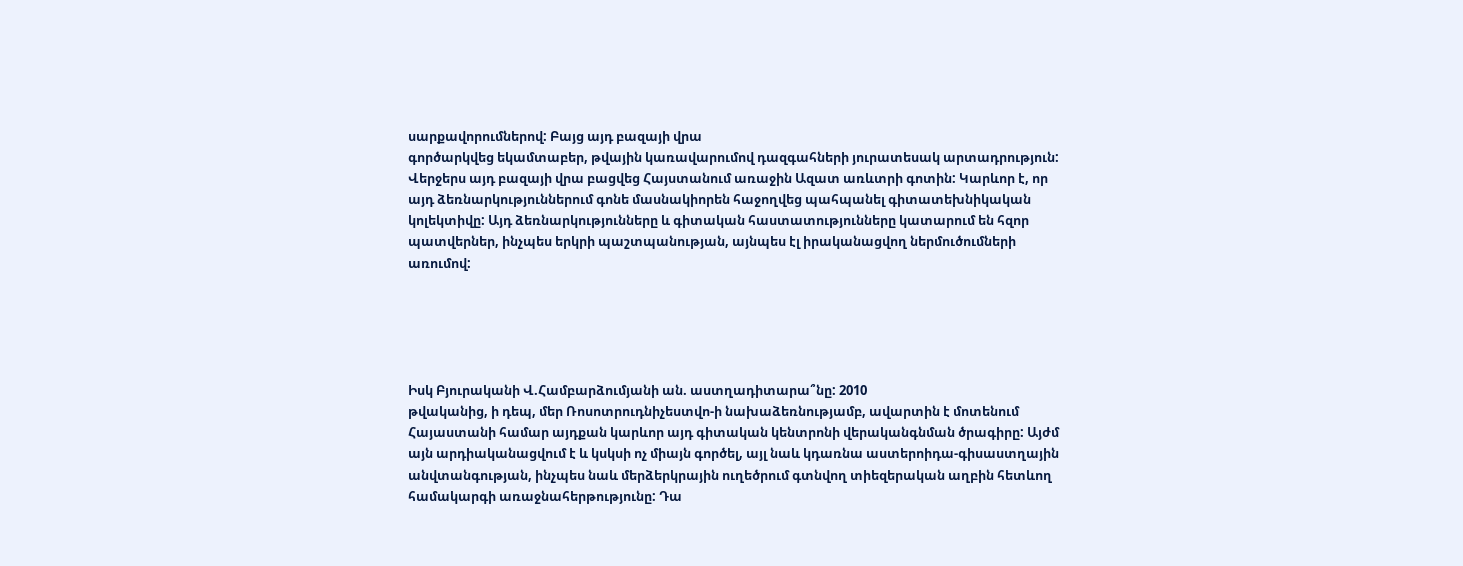սարքավորումներով: Բայց այդ բազայի վրա
գործարկվեց եկամտաբեր, թվային կառավարումով դազգահների յուրատեսակ արտադրություն:
Վերջերս այդ բազայի վրա բացվեց Հայստանում առաջին Ազատ առևտրի գոտին: Կարևոր է, որ
այդ ձեռնարկություններում գոնե մասնակիորեն հաջողվեց պահպանել գիտատեխնիկական
կոլեկտիվը: Այդ ձեռնարկությունները և գիտական հաստատությունները կատարում են հզոր
պատվերներ, ինչպես երկրի պաշտպանության, այնպես էլ իրականացվող ներմուծումների
առումով:





Իսկ Բյուրականի Վ.Համբարձումյանի ան. աստղադիտարա՞նը: 2010
թվականից, ի դեպ, մեր Ռոսոտրուդնիչեստվո-ի նախաձեռնությամբ, ավարտին է մոտենում
Հայաստանի համար այդքան կարևոր այդ գիտական կենտրոնի վերականգնման ծրագիրը: Այժմ
այն արդիականացվում է և կսկսի ոչ միայն գործել, այլ նաև կդառնա աստերոիդա-գիսաստղային
անվտանգության, ինչպես նաև մերձերկրային ուղեծրում գտնվող տիեզերական աղբին հետևող
համակարգի առաջնահերթությունը: Դա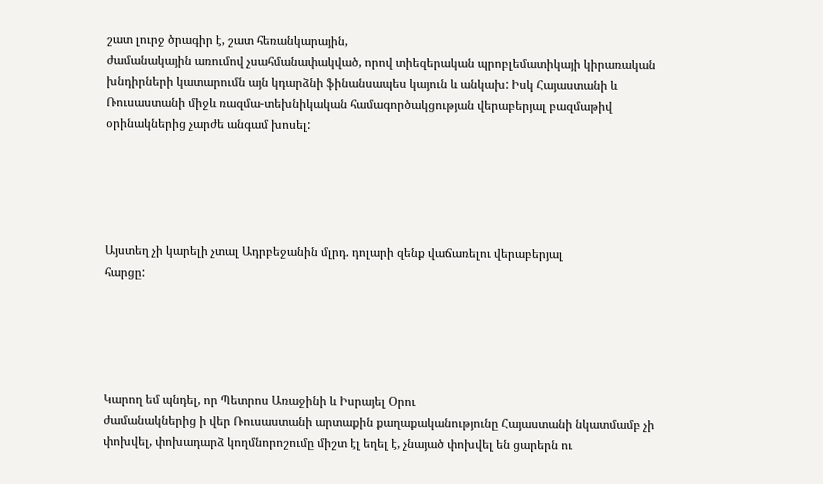շատ լուրջ ծրագիր է, շատ հեռանկարային,
ժամանակային առումով չսահմանափակված, որով տիեզերական պրոբլեմատիկայի կիրառական
խնդիրների կատարումն այն կդարձնի ֆինանսապես կայուն և անկախ: Իսկ Հայաստանի և
Ռուսաստանի միջև ռազմա-տեխնիկական համագործակցության վերաբերյալ բազմաթիվ
օրինակներից չարժե անգամ խոսել:





Այստեղ չի կարելի չտալ Ադրբեջանին մլրդ. դոլարի զենք վաճառելու վերաբերյալ
հարցը:





Կարող եմ պնդել, որ Պետրոս Առաջինի և Իսրայել Օրու
ժամանակներից ի վեր Ռուսաստանի արտաքին քաղաքականությունը Հայաստանի նկատմամբ չի
փոխվել, փոխադարձ կողմնորոշումը միշտ էլ եղել է, չնայած փոխվել են ցարերն ու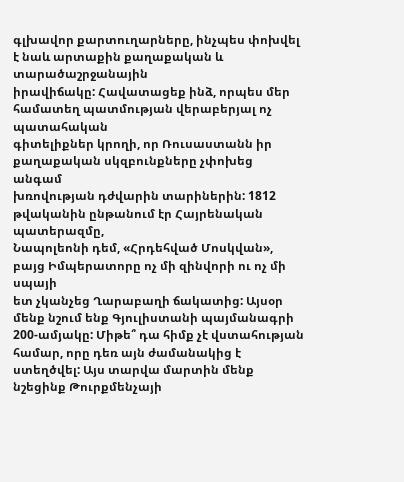գլխավոր քարտուղարները, ինչպես փոխվել է նաև արտաքին քաղաքական և տարածաշրջանային
իրավիճակը: Հավատացեք ինձ, որպես մեր համատեղ պատմության վերաբերյալ ոչ պատահական
գիտելիքներ կրողի, որ Ռուսաստանն իր քաղաքական սկզբունքները չփոխեց անգամ
խռովության դժվարին տարիներին: 1812 թվականին ընթանում էր Հայրենական պատերազմը,
Նապոլեոնի դեմ, «Հրդեհված Մոսկվան», բայց Իմպերատորը ոչ մի զինվորի ու ոչ մի սպայի
ետ չկանչեց Ղարաբաղի ճակատից: Այսօր մենք նշում ենք Գյուլիստանի պայմանագրի
200-ամյակը: Միթե՞ դա հիմք չէ վստահության համար, որը դեռ այն ժամանակից է
ստեղծվել: Այս տարվա մարտին մենք նշեցինք Թուրքմենչայի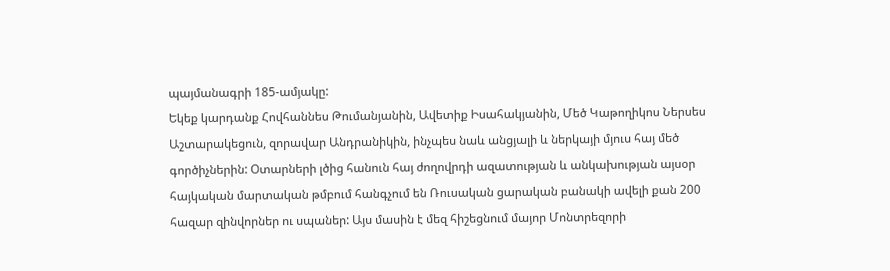պայմանագրի 185-ամյակը:
Եկեք կարդանք Հովհաննես Թումանյանին, Ավետիք Իսահակյանին, Մեծ Կաթողիկոս Ներսես
Աշտարակեցուն, զորավար Անդրանիկին, ինչպես նաև անցյալի և ներկայի մյուս հայ մեծ
գործիչներին: Օտարների լծից հանուն հայ ժողովրդի ազատության և անկախության այսօր
հայկական մարտական թմբում հանգչում են Ռուսական ցարական բանակի ավելի քան 200
հազար զինվորներ ու սպաներ: Այս մասին է մեզ հիշեցնում մայոր Մոնտրեզորի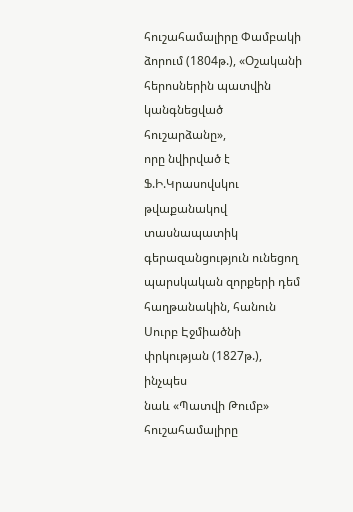հուշահամալիրը Փամբակի ձորում (1804թ.), «Օշականի հերոսներին պատվին կանգնեցված հուշարձանը»,
որը նվիրված է Ֆ.Ի.Կրասովսկու թվաքանակով տասնապատիկ գերազանցություն ունեցող
պարսկական զորքերի դեմ հաղթանակին, հանուն Սուրբ Էջմիածնի փրկության (1827թ.), ինչպես
նաև «Պատվի Թումբ» հուշահամալիրը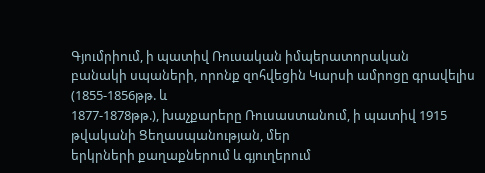Գյումրիում, ի պատիվ Ռուսական իմպերատորական
բանակի սպաների, որոնք զոհվեցին Կարսի ամրոցը գրավելիս (1855-1856թթ. և
1877-1878թթ.), խաչքարերը Ռուսաստանում, ի պատիվ 1915 թվականի Ցեղասպանության, մեր
երկրների քաղաքներում և գյուղերում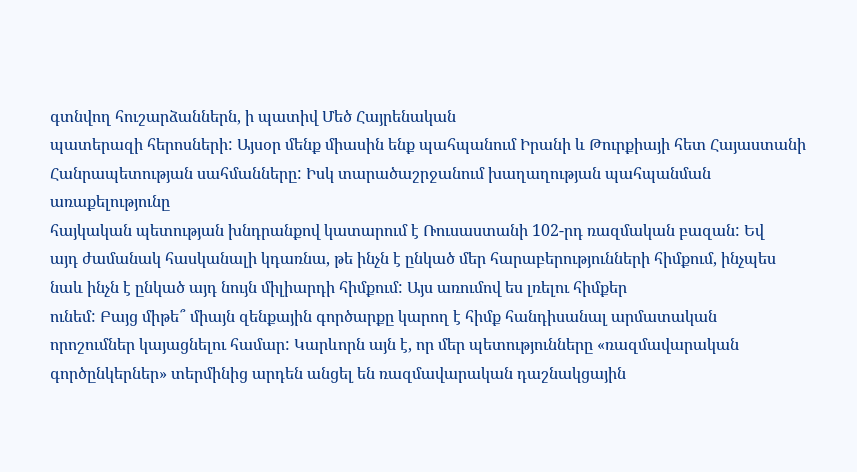գտնվող հուշարձաններն, ի պատիվ Մեծ Հայրենական
պատերազի հերոսների: Այսօր մենք միասին ենք պահպանում Իրանի և Թուրքիայի հետ Հայաստանի
Հանրապետության սահմանները: Իսկ տարածաշրջանում խաղաղության պահպանման առաքելությունը
հայկական պետության խնդրանքով կատարում է Ռուսաստանի 102-րդ ռազմական բազան: Եվ
այդ ժամանակ հասկանալի կդառնա, թե ինչն է ընկած մեր հարաբերությունների հիմքում, ինչպես
նաև ինչն է ընկած այդ նույն միլիարդի հիմքում: Այս առումով ես լռելու հիմքեր
ունեմ: Բայց միթե՞ միայն զենքային գործարքը կարող է հիմք հանդիսանալ արմատական
որոշումներ կայացնելու համար: Կարևորն այն է, որ մեր պետությունները «ռազմավարական
գործընկերներ» տերմինից արդեն անցել են ռազմավարական դաշնակցային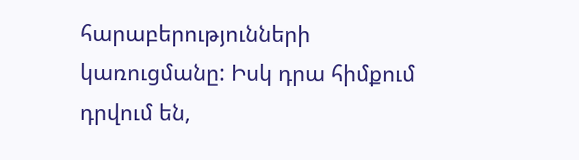հարաբերությունների
կառուցմանը: Իսկ դրա հիմքում դրվում են,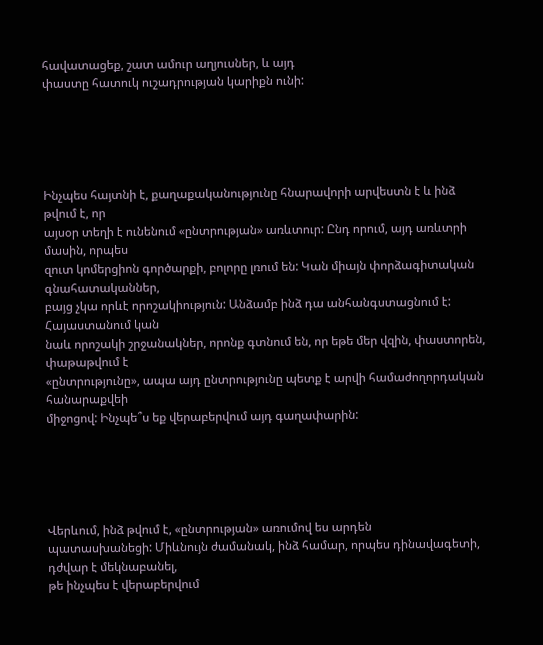հավատացեք, շատ ամուր աղյուսներ, և այդ
փաստը հատուկ ուշադրության կարիքն ունի:





Ինչպես հայտնի է, քաղաքականությունը հնարավորի արվեստն է և ինձ թվում է, որ
այսօր տեղի է ունենում «ընտրության» առևտուր: Ընդ որում, այդ առևտրի մասին, որպես
զուտ կոմերցիոն գործարքի, բոլորը լռում են: Կան միայն փորձագիտական գնահատականներ,
բայց չկա որևէ որոշակիություն: Անձամբ ինձ դա անհանգստացնում է: Հայաստանում կան
նաև որոշակի շրջանակներ, որոնք գտնում են, որ եթե մեր վզին, փաստորեն, փաթաթվում է
«ընտրությունը», ապա այդ ընտրությունը պետք է արվի համաժողորդական հանարաքվեի
միջոցով: Ինչպե՞ս եք վերաբերվում այդ գաղափարին:





Վերևում, ինձ թվում է, «ընտրության» առումով ես արդեն
պատասխանեցի: Միևնույն ժամանակ, ինձ համար, որպես դինավագետի, դժվար է մեկնաբանել,
թե ինչպես է վերաբերվում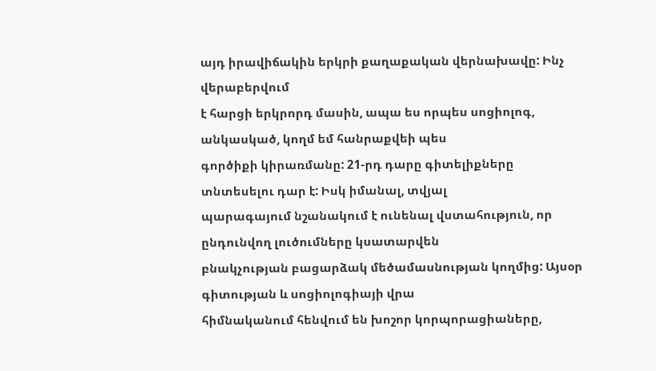այդ իրավիճակին երկրի քաղաքական վերնախավը: Ինչ վերաբերվում
է հարցի երկրորդ մասին, ապա ես որպես սոցիոլոգ, անկասկած, կողմ եմ հանրաքվեի պես
գործիքի կիրառմանը: 21-րդ դարը գիտելիքները տնտեսելու դար է: Իսկ իմանալ, տվյալ
պարագայում նշանակում է ունենալ վստահություն, որ ընդունվող լուծումները կսատարվեն
բնակչության բացարձակ մեծամասնության կողմից: Այսօր գիտության և սոցիոլոգիայի վրա
հիմնականում հենվում են խոշոր կորպորացիաները,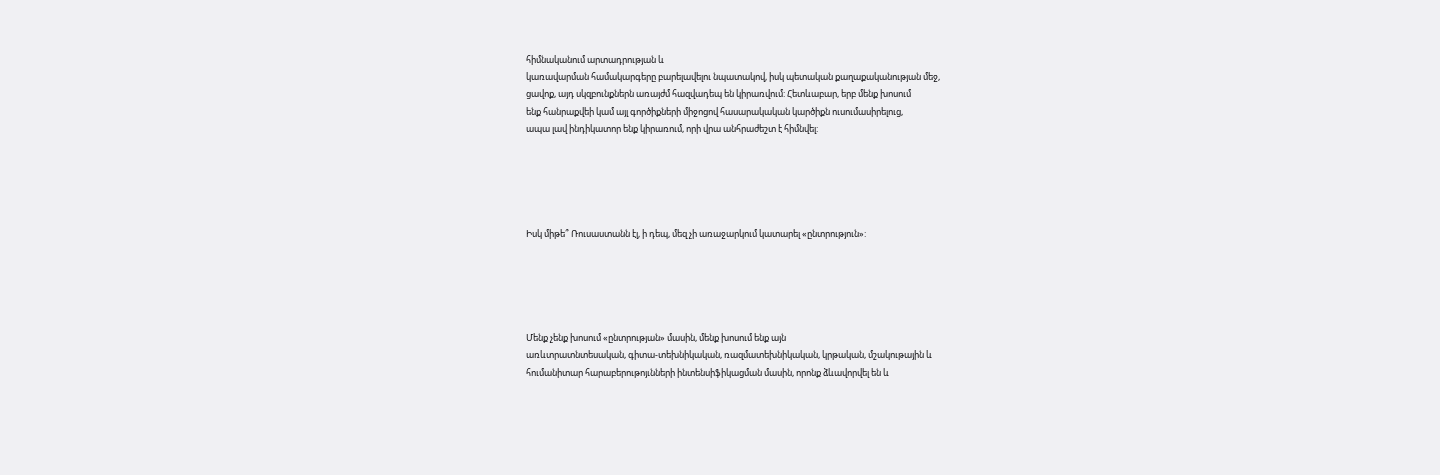հիմնականում արտադրության և
կառավարման համակարգերը բարելավելու նպատակով, իսկ պետական քաղաքականության մեջ,
ցավոք, այդ սկզբունքներն առայժմ հազվադեպ են կիրառվում: Հետևաբար, երբ մենք խոսում
ենք հանրաքվեի կամ այլ գործիքների միջոցով հասարակական կարծիքն ուսումասիրելուց,
ապա լավ ինդիկատոր ենք կիրառում, որի վրա անհրաժեշտ է հիմնվել:





Իսկ միթե՞ Ռուսաստանն էլ, ի դեպ, մեզ չի առաջարկում կատարել «ընտրություն»:





Մենք չենք խոսում «ընտրության» մասին, մենք խոսում ենք այն
առևտրատնտեսական, գիտա-տեխնիկական, ռազմատեխնիկական, կրթական, մշակութային և
հումանիտար հարաբերութոյւնների ինտենսիֆիկացման մասին, որոնք ձևավորվել են և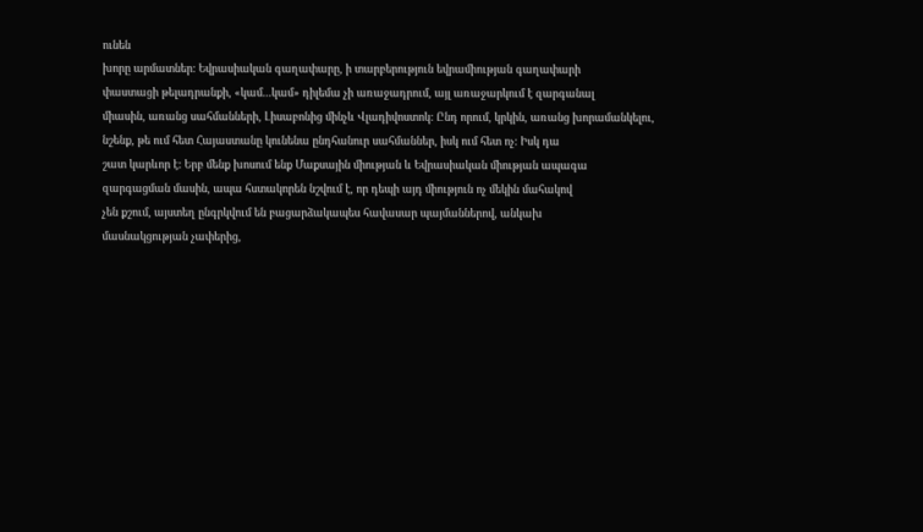ունեն
խորը արմատներ: Եվրասիական գաղափարը, ի տարբերություն եվրամիության գաղափարի
փաստացի թելադրանքի, «կամ...կամ» դիլեմա չի առաջադրում, այլ առաջարկում է զարգանալ
միասին, առանց սահմանների, Լիսաբոնից մինչև Վլադիվոստոկ: Ընդ որում, կրկին, առանց խորամանկելու,
նշենք, թե ում հետ Հայաստանը կունենա ընդհանուր սահմաններ, իսկ ում հետ ոչ: Իսկ դա
շատ կարևոր է: Երբ մենք խոսում ենք Մաքսային միության և Եվրասիական միության ապագա
զարգացման մասին, ապա հստակորեն նշվում է, որ դեպի այդ միություն ոչ մեկին մահակով
չեն քշում, այստեղ ընգրկվում են բացարձակապես հավասար պայմաններով, անկախ
մասնակցության չափերից,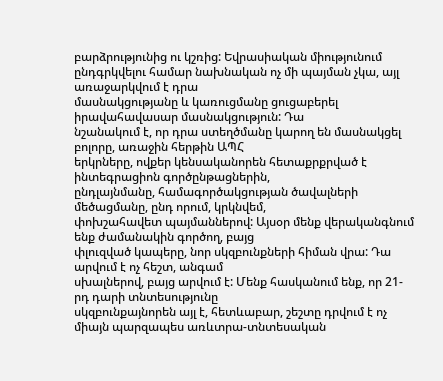բարձրությունից ու կշռից: Եվրասիական միությունում
ընդգրկվելու համար նախնական ոչ մի պայման չկա, այլ առաջարկվում է դրա
մասնակցությանը և կառուցմանը ցուցաբերել իրավահավասար մասնակցություն: Դա
նշանակում է, որ դրա ստեղծմանը կարող են մասնակցել բոլորը, առաջին հերթին ԱՊՀ
երկրները, ովքեր կենսականորեն հետաքրքրված է ինտեգրացիոն գործընթացներին,
ընդլայնմանը, համագործակցության ծավալների մեծացմանը, ընդ որում, կրկնվեմ,
փոխշահավետ պայմաններով: Այսօր մենք վերականգնում ենք ժամանակին գործող, բայց
փլուզված կապերը, նոր սկզբունքների հիման վրա: Դա արվում է ոչ հեշտ, անգամ
սխալներով, բայց արվում է: Մենք հասկանում ենք, որ 21-րդ դարի տնտեսությունը
սկզբունքայնորեն այլ է, հետևաբար, շեշտը դրվում է ոչ միայն պարզապես առևտրա-տնտեսական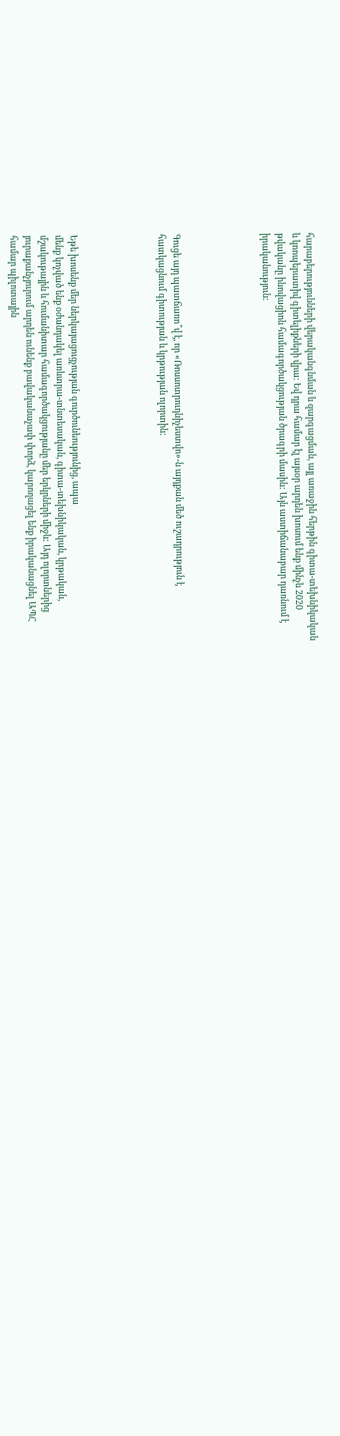հարաբերությունների վերականգնման և զարգացման, այլ առաջին հերթին գիտա-տեխնիկական
և կոոպերատիվ գիտելիքների վրա: Եվ դրա համար էլ այսօր արդեն խոսում ենք մինչև 2020
թվականը ինովացիոն համագործակցության ծրագրի մասին: Այն աստիճանաբար դառնում է
իրականություն:





Գուցե այդ պատճառո՞վ է, որ «Ռոսսոտրուդնիչեստվո»-ն այդքան մեծ ուշադրություն է
հատկացնում գիտության և կրթության ոլորտին:





Եթե խոսենք մեր ներկայացուցչության գուրծունեությունից, ապա
մենք կոչված ենք օժանդակել առևտրա-տնտեսական, գիտա-տեխնիկական, կրթական,
մշակութային և հումանիտար համագործակցությանը մեր երկրների միջև: Այդ ոլորտներից
յուրաքանչյուրում արդեն ունենք բավականաչափ փորձ, կարողացել ենք իրականացնել ԱՊՀ
համար պիլոտային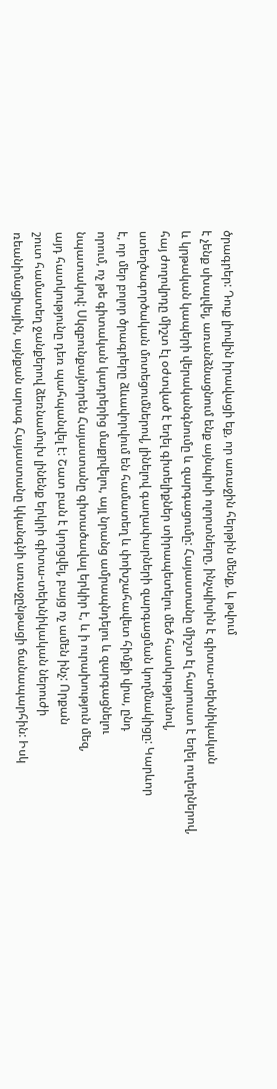ծրագրեր: Դուք լիովին իրավացի եք, որ առաջին հերթին մենք, և թվում
է չենք սխալվել, առանձնացնում ենք այնպիսի ոլորտները, ինչպիսին է գիտա-տեխնիկական
և կրթական կապերի վերականգնումը և զարգացումը: Հայաստանը միշտ էլ հարուստ է եղել ուղեղներով,
հայ ժողովրդը միշտ էլ օժտված է եղել գիտելիքներ տիրապետելու մեծ հատկությունով,
ստեղծագործական մոտեցումներով, լինելով գաղափարների զարգացման կողմնակիցը: Կարևոր
է, որ մեր բոլոր ծրագրերը ձևավորվում են համատեղ և փոխշահավետ հիմքի վրա, ընդ
որում, ոչ թե գիտական կադրերից մաքրվելու, այլ նրանց ամրապնդելու և զարգացնելու
նպատակով: Սկզբունքայնորեն Հայաստանը գիտածավալ երկիր է, և ի ուրախություն մեզ,
այդ հատկությունը դեռ պահպանվել է: Շատ բան է կորցվել, բայց ոչ ամեն ինչ: Որքան
շուտ համատեղ ջանքերով ձեռնամուխ լինենք երկրի գիտա-տեխնիկական ներուժի
ռեանիմացիային, այնքան արագ Հայաստանը կկանգնի առաջընթացի ճանապարհին: Իսկ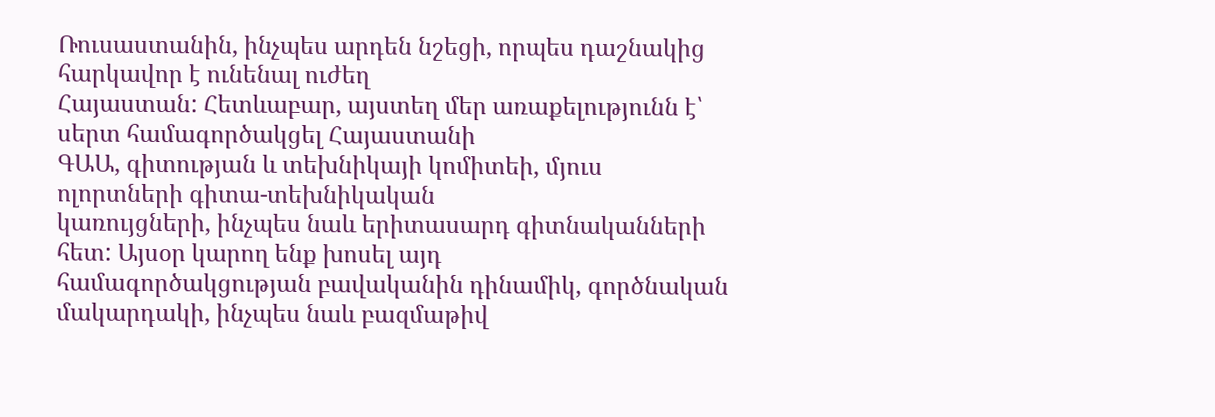Ռուսաստանին, ինչպես արդեն նշեցի, որպես դաշնակից հարկավոր է ունենալ ուժեղ
Հայաստան: Հետևաբար, այստեղ մեր առաքելությունն է՝ սերտ համագործակցել Հայաստանի
ԳԱԱ, գիտության և տեխնիկայի կոմիտեի, մյուս ոլորտների գիտա-տեխնիկական
կառույցների, ինչպես նաև երիտասարդ գիտնականների հետ: Այսօր կարող ենք խոսել այդ
համագործակցության բավականին դինամիկ, գործնական մակարդակի, ինչպես նաև բազմաթիվ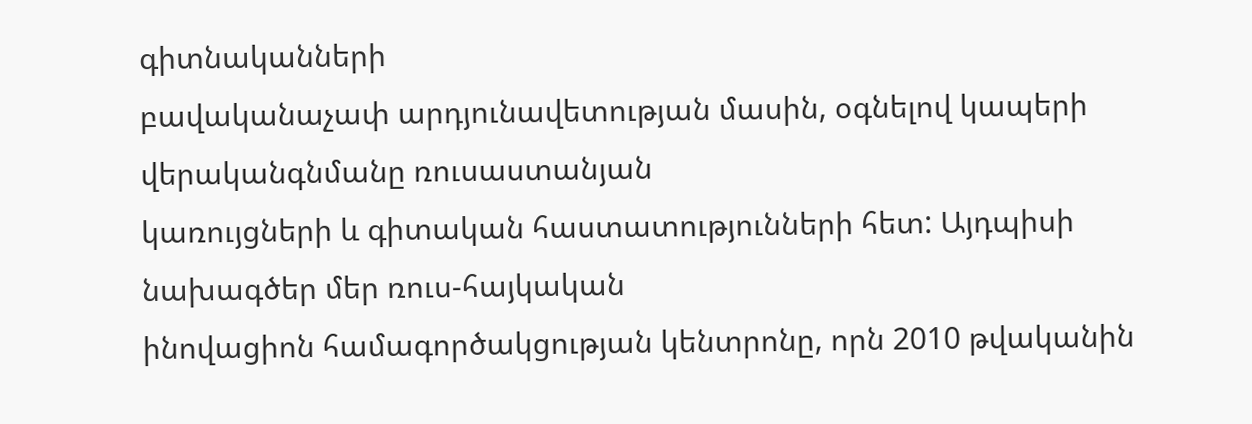գիտնականների
բավականաչափ արդյունավետության մասին, օգնելով կապերի վերականգնմանը ռուսաստանյան
կառույցների և գիտական հաստատությունների հետ: Այդպիսի նախագծեր մեր ռուս-հայկական
ինովացիոն համագործակցության կենտրոնը, որն 2010 թվականին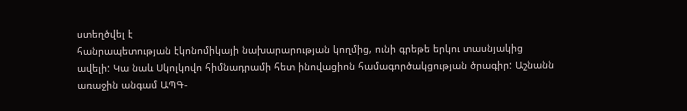ստեղծվել է
հանրապետության էկոնոմիկայի նախարարության կողմից, ունի գրեթե երկու տասնյակից
ավելի: Կա նաև Սկոլկովո հիմնադրամի հետ ինովացիոն համագործակցության ծրագիր: Աշնանն
առաջին անգամ ԱՊԳ-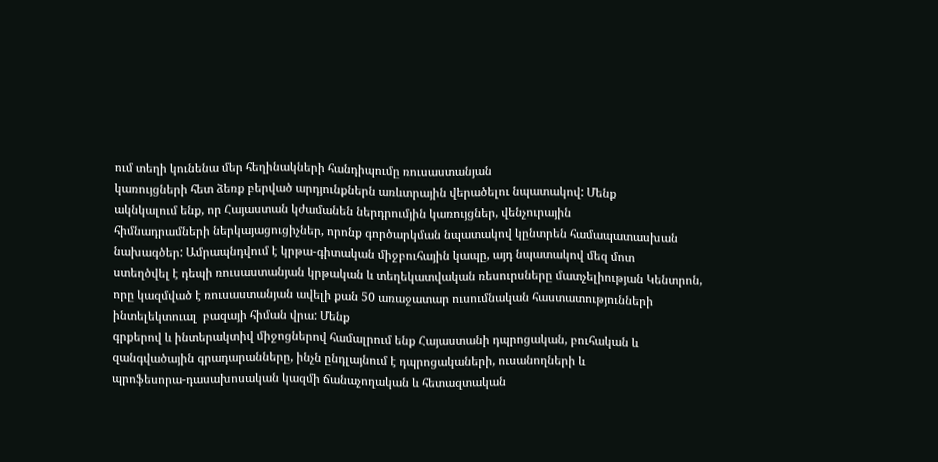ում տեղի կունենա մեր հեղինակների հանդիպումը ռուսաստանյան
կառույցների հետ ձեռք բերված արդյունքներն առևտրային վերածելու նպատակով: Մենք
ակնկալում ենք, որ Հայաստան կժամանեն ներդրումյին կառույցներ, վենչուրային
հիմնադրամների ներկայացուցիչներ, որոնք գործարկման նպատակով կընտրեն համապատասխան
նախագծեր: Ամրապնդվում է կրթա-գիտական միջբուհային կապը, այդ նպատակով մեզ մոտ
ստեղծվել է դեպի ռուսաստանյան կրթական և տեղեկատվական ռեսուրսները մատչելիության Կենտրոն,
որը կազմված է ռուսաստանյան ավելի քան 50 առաջատար ուսումնական հաստատությունների
ինտելեկտուալ  բազայի հիման վրա: Մենք
գրքերով և ինտերակտիվ միջոցներով համալրում ենք Հայաստանի դպրոցական, բուհական և
զանգվածային գրադարանները, ինչն ընդլայնում է դպրոցակաների, ուսանողների և
պրոֆեսորա-դասախոսական կազմի ճանաչողական և հետազտական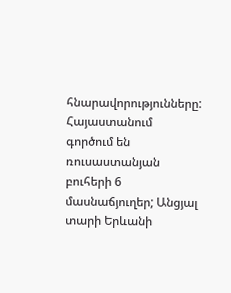հնարավորությունները: Հայաստանում
գործում են ռուսաստանյան բուհերի 6 մասնաճյուղեր; Անցյալ տարի Երևանի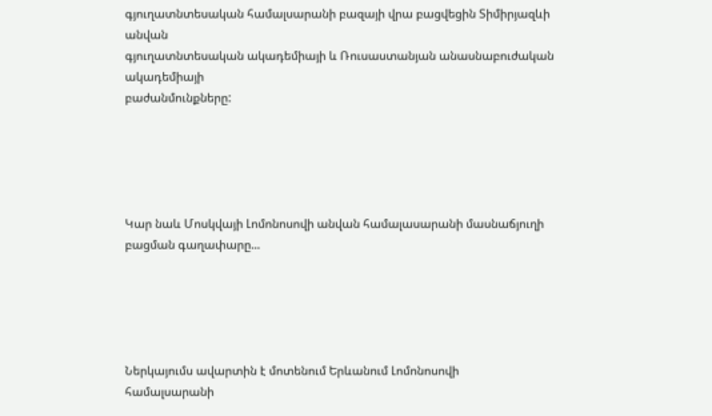գյուղատնտեսական համալսարանի բազայի վրա բացվեցին Տիմիրյազևի անվան
գյուղատնտեսական ակադեմիայի և Ռուսաստանյան անասնաբուժական ակադեմիայի
բաժանմունքները:





Կար նաև Մոսկվայի Լոմոնոսովի անվան համալասարանի մասնաճյուղի բացման գաղափարը...





Ներկայումս ավարտին է մոտենում Երևանում Լոմոնոսովի
համալսարանի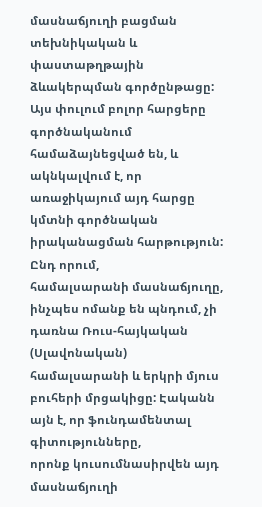մասնաճյուղի բացման տեխնիկական և փաստաթղթային ձևակերպման գործընթացը:
Այս փուլում բոլոր հարցերը գործնականում համաձայնեցված են, և ակնկալվում է, որ
առաջիկայում այդ հարցը կմտնի գործնական իրականացման հարթություն: Ընդ որում,
համալսարանի մասնաճյուղը, ինչպես ոմանք են պնդում, չի դառնա Ռուս-հայկական (Սլավոնական)
համալսարանի և երկրի մյուս բուհերի մրցակիցը: Էականն այն է, որ ֆունդամենտալ գիտությունները,
որոնք կուսումնասիրվեն այդ մասնաճյուղի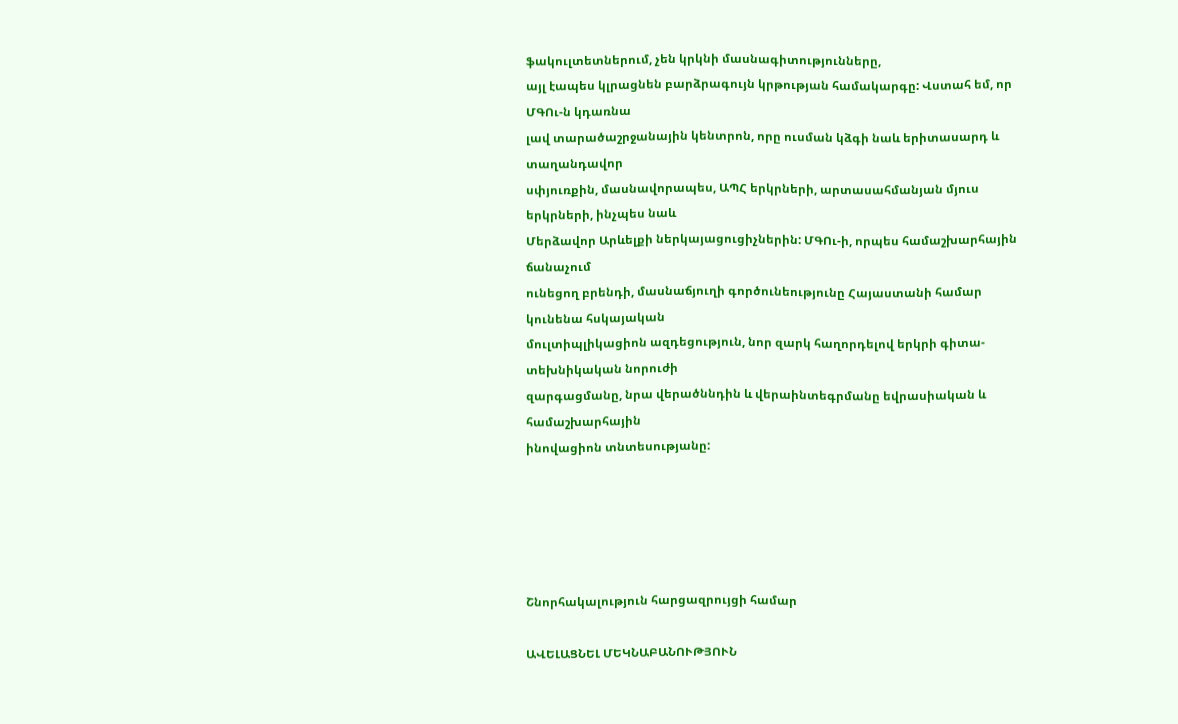ֆակուլտետներում, չեն կրկնի մասնագիտությունները,
այլ էապես կլրացնեն բարձրագույն կրթության համակարգը: Վստահ եմ, որ ՄԳՈւ-ն կդառնա
լավ տարածաշրջանային կենտրոն, որը ուսման կձգի նաև երիտասարդ և տաղանդավոր
սփյուռքին, մասնավորապես, ԱՊՀ երկրների, արտասահմանյան մյուս երկրների, ինչպես նաև
Մերձավոր Արևելքի ներկայացուցիչներին: ՄԳՈւ-ի, որպես համաշխարհային ճանաչում
ունեցող բրենդի, մասնաճյուղի գործունեությունը Հայաստանի համար կունենա հսկայական
մուլտիպլիկացիոն ազդեցություն, նոր զարկ հաղորդելով երկրի գիտա-տեխնիկական նորուժի
զարգացմանը, նրա վերածննդին և վերաինտեգրմանը եվրասիական և համաշխարհային
ինովացիոն տնտեսությանը:





Շնորհակալություն հարցազրույցի համար

ԱՎԵԼԱՑՆԵԼ ՄԵԿՆԱԲԱՆՈՒԹՅՈՒՆ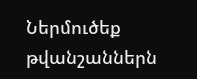Ներմուծեք թվանշաններն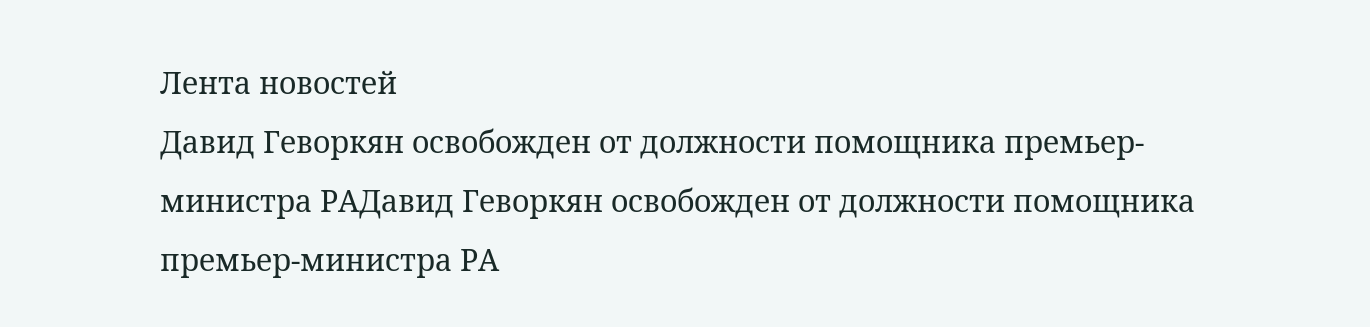Лента новостей
Давид Геворкян освобожден от должности помощника премьер-министра РАДавид Геворкян освобожден от должности помощника премьер-министра РА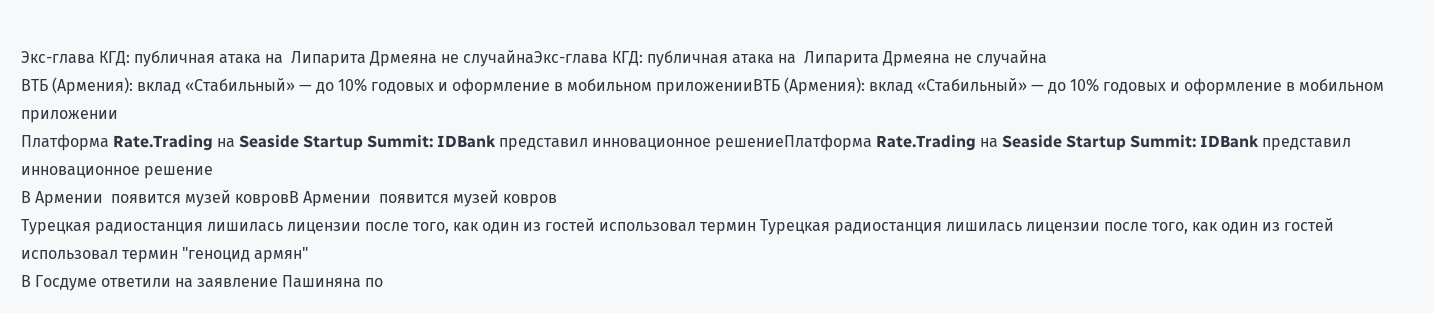Экс-глава КГД: публичная атака на  Липарита Дрмеяна не случайнаЭкс-глава КГД: публичная атака на  Липарита Дрмеяна не случайна
ВТБ (Армения): вклад «Стабильный» — до 10% годовых и оформление в мобильном приложенииВТБ (Армения): вклад «Стабильный» — до 10% годовых и оформление в мобильном приложении
Платформа Rate.Trading на Seaside Startup Summit: IDBank представил инновационное решениеПлатформа Rate.Trading на Seaside Startup Summit: IDBank представил инновационное решение
В Армении  появится музей ковровВ Армении  появится музей ковров
Турецкая радиостанция лишилась лицензии после того, как один из гостей использовал термин Турецкая радиостанция лишилась лицензии после того, как один из гостей использовал термин "геноцид армян"
В Госдуме ответили на заявление Пашиняна по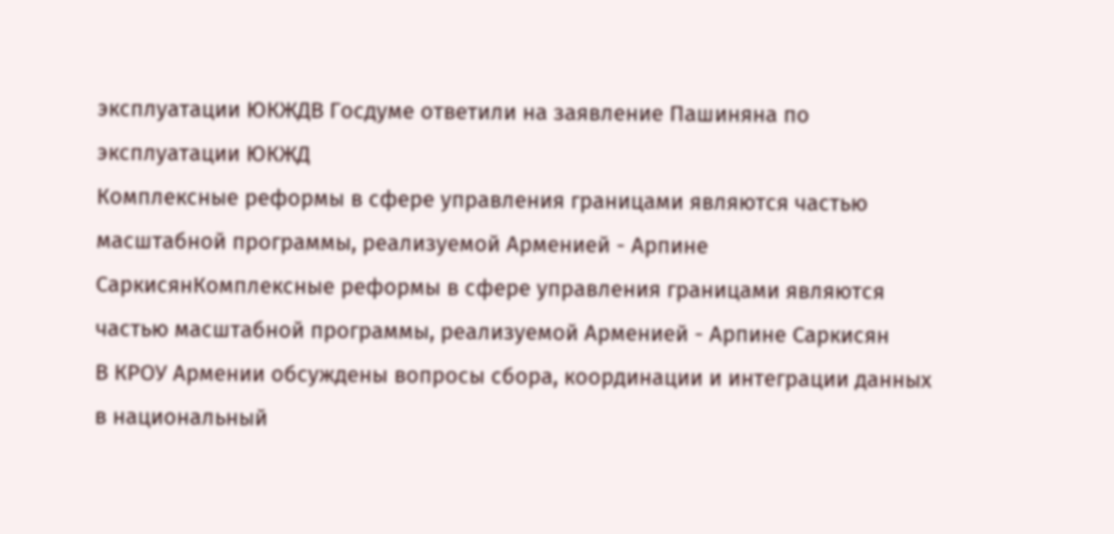эксплуатации ЮКЖДВ Госдуме ответили на заявление Пашиняна по эксплуатации ЮКЖД
Комплексные реформы в сфере управления границами являются частью масштабной программы, реализуемой Арменией - Арпине СаркисянКомплексные реформы в сфере управления границами являются частью масштабной программы, реализуемой Арменией - Арпине Саркисян
В КРОУ Армении обсуждены вопросы сбора, координации и интеграции данных в национальный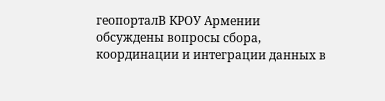геопорталВ КРОУ Армении обсуждены вопросы сбора, координации и интеграции данных в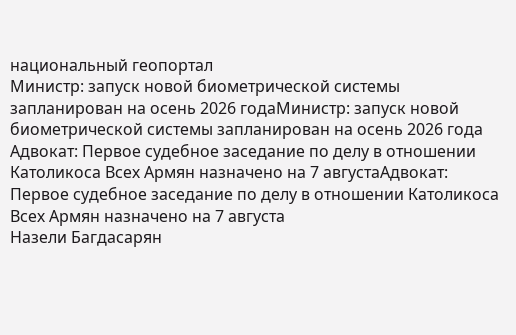национальный геопортал
Министр: запуск новой биометрической системы запланирован на осень 2026 годаМинистр: запуск новой биометрической системы запланирован на осень 2026 года
Адвокат: Первое судебное заседание по делу в отношении Католикоса Всех Армян назначено на 7 августаАдвокат: Первое судебное заседание по делу в отношении Католикоса Всех Армян назначено на 7 августа
Назели Багдасарян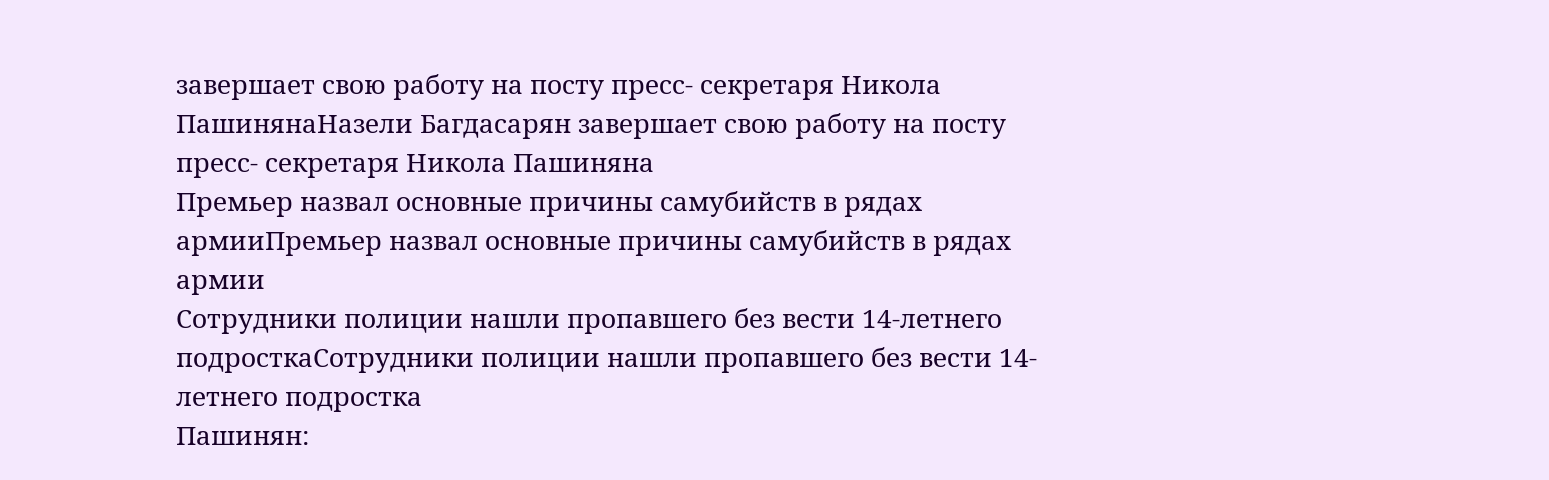завершает свою работу на посту пресс- секретаря Никола ПашинянаНазели Багдасарян завершает свою работу на посту пресс- секретаря Никола Пашиняна
Премьер назвал основные причины самубийств в рядах армииПремьер назвал основные причины самубийств в рядах армии
Сотрудники полиции нашли пропавшего без вести 14-летнего подросткаСотрудники полиции нашли пропавшего без вести 14-летнего подростка
Пашинян: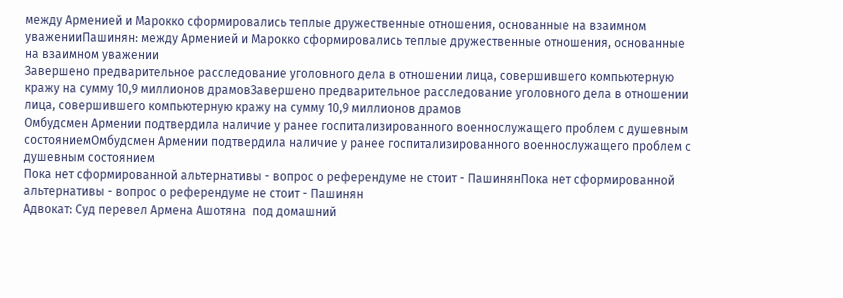между Арменией и Марокко сформировались теплые дружественные отношения, основанные на взаимном уваженииПашинян: между Арменией и Марокко сформировались теплые дружественные отношения, основанные на взаимном уважении
Завершено предварительное расследование уголовного дела в отношении лица, совершившего компьютерную кражу на сумму 10,9 миллионов драмовЗавершено предварительное расследование уголовного дела в отношении лица, совершившего компьютерную кражу на сумму 10,9 миллионов драмов
Омбудсмен Армении подтвердила наличие у ранее госпитализированного военнослужащего проблем с душевным состояниемОмбудсмен Армении подтвердила наличие у ранее госпитализированного военнослужащего проблем с душевным состоянием
Пока нет сформированной альтернативы - вопрос о референдуме не стоит - ПашинянПока нет сформированной альтернативы - вопрос о референдуме не стоит - Пашинян
Адвокат: Суд перевел Армена Ашотяна  под домашний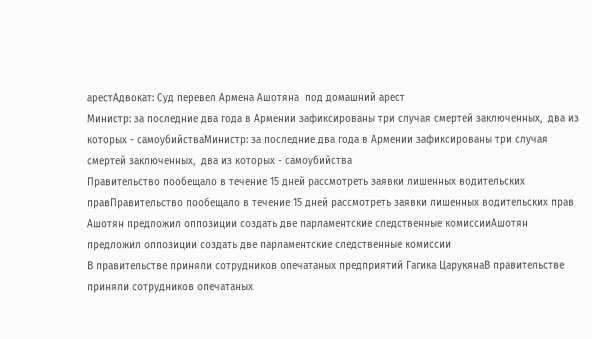арестАдвокат: Суд перевел Армена Ашотяна  под домашний арест
Министр: за последние два года в Армении зафиксированы три случая смертей заключенных,  два из которых - самоубийстваМинистр: за последние два года в Армении зафиксированы три случая смертей заключенных,  два из которых - самоубийства
Правительство пообещало в течение 15 дней рассмотреть заявки лишенных водительских правПравительство пообещало в течение 15 дней рассмотреть заявки лишенных водительских прав
Ашотян предложил оппозиции создать две парламентские следственные комиссииАшотян предложил оппозиции создать две парламентские следственные комиссии
В правительстве приняли сотрудников опечатаных предприятий Гагика ЦарукянаВ правительстве приняли сотрудников опечатаных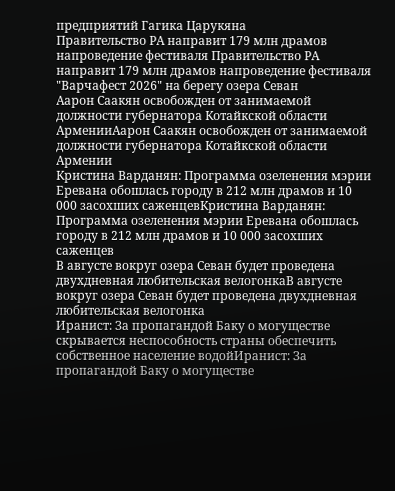предприятий Гагика Царукяна
Правительство РА направит 179 млн драмов напроведение фестиваля Правительство РА направит 179 млн драмов напроведение фестиваля "Варчафест 2026" на берегу озера Севан
Аарон Саакян освобожден от занимаемой должности губернатора Котайкской области АрменииАарон Саакян освобожден от занимаемой должности губернатора Котайкской области Армении
Кристина Варданян: Программа озеленения мэрии Еревана обошлась городу в 212 млн драмов и 10 000 засохших саженцевКристина Варданян: Программа озеленения мэрии Еревана обошлась городу в 212 млн драмов и 10 000 засохших саженцев
В августе вокруг озера Севан будет проведена двухдневная любительская велогонкаВ августе вокруг озера Севан будет проведена двухдневная любительская велогонка
Иранист: За пропагандой Баку о могуществе скрывается неспособность страны обеспечить собственное население водойИранист: За пропагандой Баку о могуществе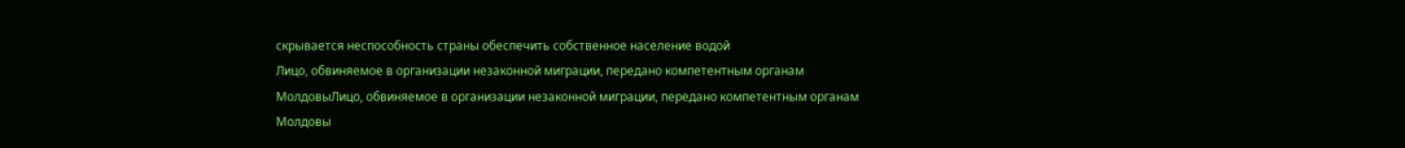скрывается неспособность страны обеспечить собственное население водой
Лицо, обвиняемое в организации незаконной миграции, передано компетентным органам МолдовыЛицо, обвиняемое в организации незаконной миграции, передано компетентным органам Молдовы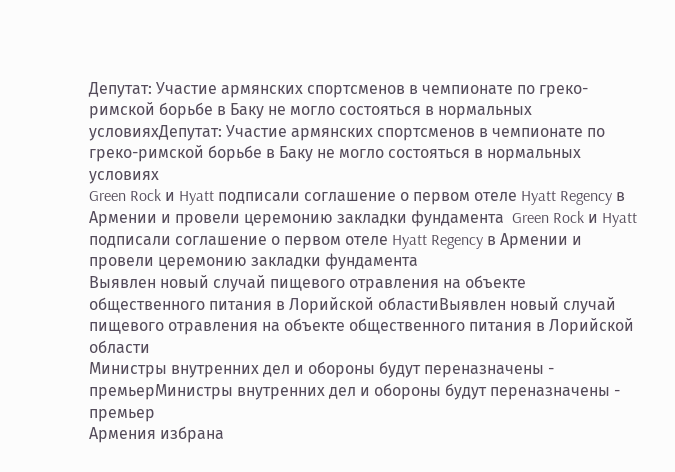Депутат: Участие армянских спортсменов в чемпионате по греко-римской борьбе в Баку не могло состояться в нормальных условияхДепутат: Участие армянских спортсменов в чемпионате по греко-римской борьбе в Баку не могло состояться в нормальных условиях
Green Rock и Hyatt подписали соглашение о первом отеле Hyatt Regency в Армении и провели церемонию закладки фундамента  Green Rock и Hyatt подписали соглашение о первом отеле Hyatt Regency в Армении и провели церемонию закладки фундамента
Выявлен новый случай пищевого отравления на объекте общественного питания в Лорийской областиВыявлен новый случай пищевого отравления на объекте общественного питания в Лорийской области
Министры внутренних дел и обороны будут переназначены - премьерМинистры внутренних дел и обороны будут переназначены - премьер
Армения избрана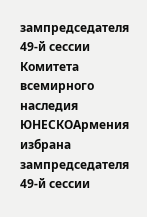зампредседателя 49-й сессии Комитета всемирного наследия ЮНЕСКОАрмения избрана зампредседателя 49-й сессии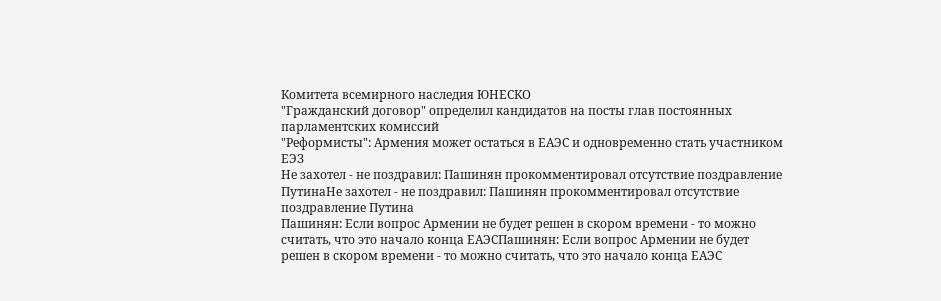Комитета всемирного наследия ЮНЕСКО
"Гражданский договор" определил кандидатов на посты глав постоянных парламентских комиссий
"Реформисты": Армения может остаться в ЕАЭС и одновременно стать участником ЕЭЗ
Не захотел - не поздравил: Пашинян прокомментировал отсутствие поздравление ПутинаНе захотел - не поздравил: Пашинян прокомментировал отсутствие поздравление Путина
Пашинян: Если вопрос Армении не будет решен в скором времени - то можно считать, что это начало конца ЕАЭСПашинян: Если вопрос Армении не будет решен в скором времени - то можно считать, что это начало конца ЕАЭС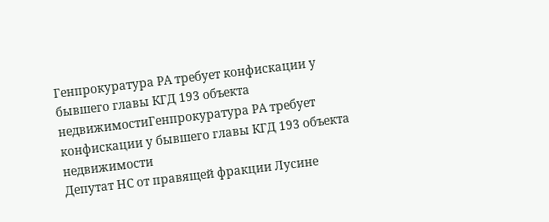Генпрокуратура РА требует конфискации у бывшего главы КГД 193 объекта недвижимостиГенпрокуратура РА требует конфискации у бывшего главы КГД 193 объекта недвижимости
Депутат НС от правящей фракции Лусине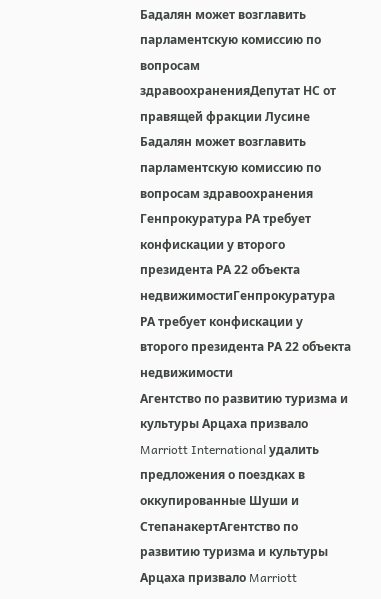Бадалян может возглавить парламентскую комиссию по вопросам здравоохраненияДепутат НС от правящей фракции Лусине Бадалян может возглавить парламентскую комиссию по вопросам здравоохранения
Генпрокуратура РА требует конфискации у второго президента РА 22 объекта недвижимостиГенпрокуратура РА требует конфискации у второго президента РА 22 объекта недвижимости
Агентство по развитию туризма и культуры Арцаха призвало Marriott International удалить предложения о поездках в оккупированные Шуши и СтепанакертАгентство по развитию туризма и культуры Арцаха призвало Marriott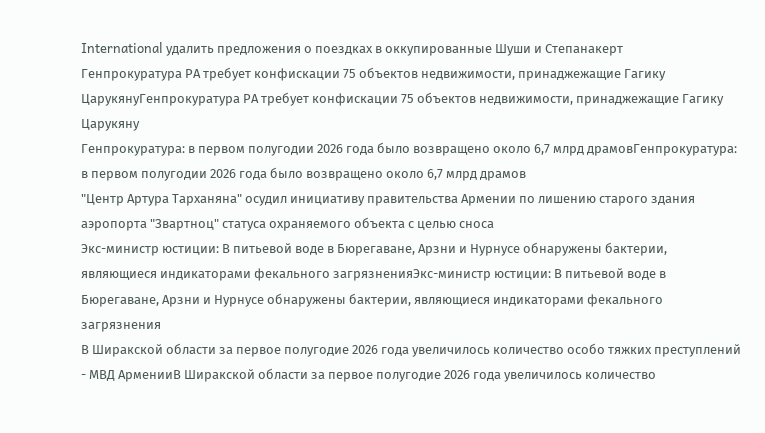International удалить предложения о поездках в оккупированные Шуши и Степанакерт
Генпрокуратура РА требует конфискации 75 объектов недвижимости, принаджежащие Гагику ЦарукянуГенпрокуратура РА требует конфискации 75 объектов недвижимости, принаджежащие Гагику Царукяну
Генпрокуратура: в первом полугодии 2026 года было возвращено около 6,7 млрд драмовГенпрокуратура: в первом полугодии 2026 года было возвращено около 6,7 млрд драмов
"Центр Артура Тарханяна" осудил инициативу правительства Армении по лишению старого здания аэропорта "Звартноц" статуса охраняемого объекта с целью сноса
Экс-министр юстиции: В питьевой воде в Бюрегаване, Арзни и Нурнусе обнаружены бактерии, являющиеся индикаторами фекального загрязненияЭкс-министр юстиции: В питьевой воде в Бюрегаване, Арзни и Нурнусе обнаружены бактерии, являющиеся индикаторами фекального загрязнения
В Ширакской области за первое полугодие 2026 года увеличилось количество особо тяжких преступлений - МВД АрменииВ Ширакской области за первое полугодие 2026 года увеличилось количество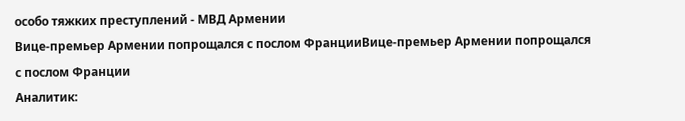особо тяжких преступлений - МВД Армении
Вице-премьер Армении попрощался с послом ФранцииВице-премьер Армении попрощался с послом Франции
Аналитик: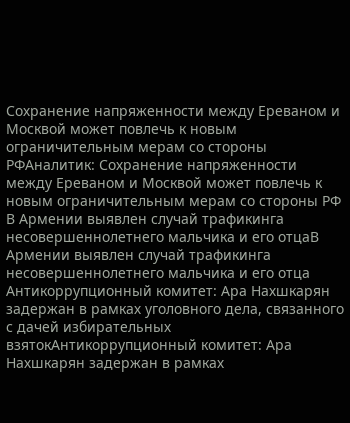Сохранение напряженности между Ереваном и Москвой может повлечь к новым ограничительным мерам со стороны РФАналитик: Сохранение напряженности между Ереваном и Москвой может повлечь к новым ограничительным мерам со стороны РФ
В Армении выявлен случай трафикинга несовершеннолетнего мальчика и его отцаВ Армении выявлен случай трафикинга несовершеннолетнего мальчика и его отца
Антикоррупционный комитет: Ара Нахшкарян задержан в рамках уголовного дела, связанного с дачей избирательных взятокАнтикоррупционный комитет: Ара Нахшкарян задержан в рамках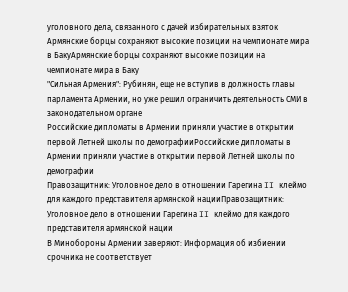уголовного дела, связанного с дачей избирательных взяток
Армянские борцы сохраняют высокие позиции на чемпионате мира в БакуАрмянские борцы сохраняют высокие позиции на чемпионате мира в Баку
"Сильная Армения": Рубинян, еще не вступив в должность главы парламента Армении, но уже решил ограничить деятельность СМИ в законодательном органе
Российские дипломаты в Армении приняли участие в открытии первой Летней школы по демографииРоссийские дипломаты в Армении приняли участие в открытии первой Летней школы по демографии
Правозащитник: Уголовное дело в отношении Гарегина II клеймо для каждого представителя армянской нацииПравозащитник: Уголовное дело в отношении Гарегина II клеймо для каждого представителя армянской нации
В Минобороны Армении заверяют: Информация об избиении срочника не соответствует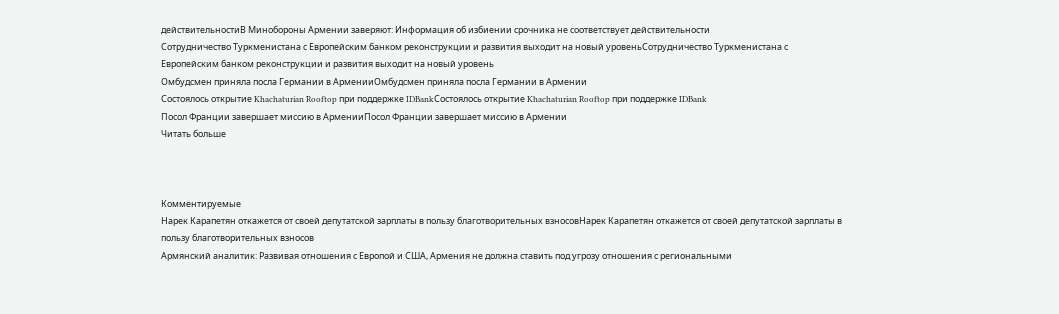действительностиВ Минобороны Армении заверяют: Информация об избиении срочника не соответствует действительности
Сотрудничество Туркменистана с Европейским банком реконструкции и развития выходит на новый уровеньСотрудничество Туркменистана с Европейским банком реконструкции и развития выходит на новый уровень
Омбудсмен приняла посла Германии в АрменииОмбудсмен приняла посла Германии в Армении
Состоялось открытие Khachaturian Rooftop при поддержке IDBankСостоялось открытие Khachaturian Rooftop при поддержке IDBank
Посол Франции завершает миссию в АрменииПосол Франции завершает миссию в Армении
Читать больше



Комментируемые
Нарек Карапетян откажется от своей депутатской зарплаты в пользу благотворительных взносовНарек Карапетян откажется от своей депутатской зарплаты в пользу благотворительных взносов
Армянский аналитик: Развивая отношения с Европой и США, Армения не должна ставить под угрозу отношения с региональными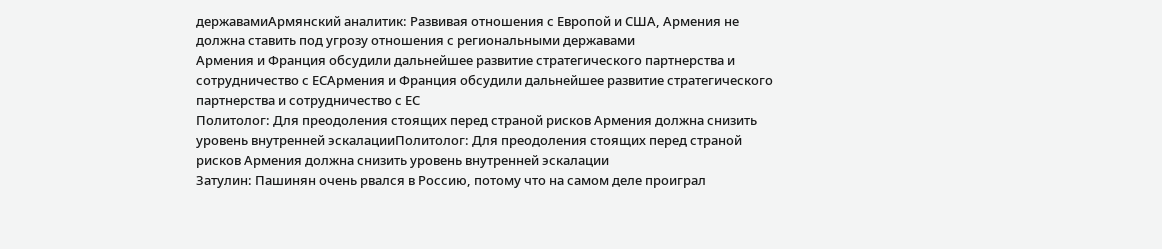державамиАрмянский аналитик: Развивая отношения с Европой и США, Армения не должна ставить под угрозу отношения с региональными державами
Армения и Франция обсудили дальнейшее развитие стратегического партнерства и сотрудничество с ЕСАрмения и Франция обсудили дальнейшее развитие стратегического партнерства и сотрудничество с ЕС
Политолог: Для преодоления стоящих перед страной рисков Армения должна снизить уровень внутренней эскалацииПолитолог: Для преодоления стоящих перед страной рисков Армения должна снизить уровень внутренней эскалации
Затулин: Пашинян очень рвался в Россию, потому что на самом деле проиграл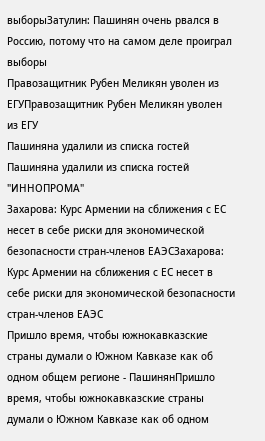выборыЗатулин: Пашинян очень рвался в Россию, потому что на самом деле проиграл выборы
Правозащитник Рубен Меликян уволен из ЕГУПравозащитник Рубен Меликян уволен из ЕГУ
Пашиняна удалили из списка гостей Пашиняна удалили из списка гостей "ИННОПРОМА"
Захарова: Курс Армении на сближения с ЕС несет в себе риски для экономической безопасности стран-членов ЕАЭСЗахарова: Курс Армении на сближения с ЕС несет в себе риски для экономической безопасности стран-членов ЕАЭС
Пришло время, чтобы южнокавказские страны думали о Южном Кавказе как об одном общем регионе - ПашинянПришло время, чтобы южнокавказские страны думали о Южном Кавказе как об одном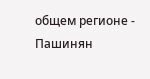общем регионе - Пашинян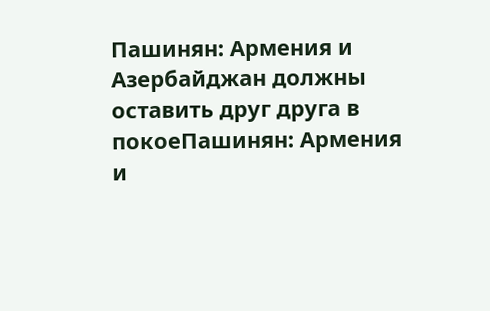Пашинян: Армения и Азербайджан должны оставить друг друга в покоеПашинян: Армения и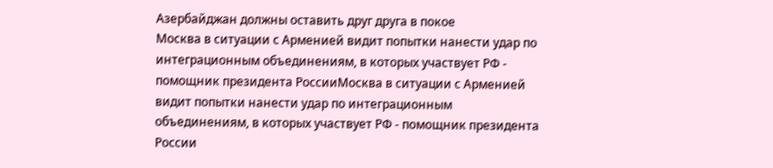Азербайджан должны оставить друг друга в покое
Москва в ситуации с Арменией видит попытки нанести удар по интеграционным объединениям, в которых участвует РФ - помощник президента РоссииМосква в ситуации с Арменией видит попытки нанести удар по интеграционным объединениям, в которых участвует РФ - помощник президента России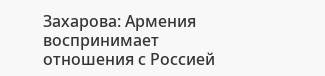Захарова: Армения воспринимает отношения с Россией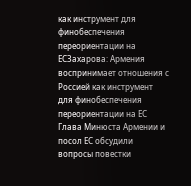как инструмент для финобеспечения переориентации на ЕСЗахарова: Армения воспринимает отношения с Россией как инструмент для финобеспечения переориентации на ЕС
Глава Минюста Армении и посол ЕС обсудили вопросы повестки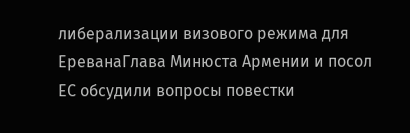либерализации визового режима для ЕреванаГлава Минюста Армении и посол ЕС обсудили вопросы повестки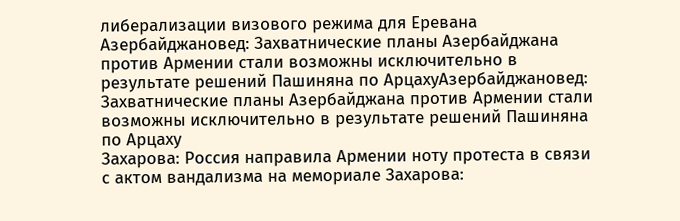либерализации визового режима для Еревана
Азербайджановед: Захватнические планы Азербайджана против Армении стали возможны исключительно в результате решений Пашиняна по АрцахуАзербайджановед: Захватнические планы Азербайджана против Армении стали возможны исключительно в результате решений Пашиняна по Арцаху
Захарова: Россия направила Армении ноту протеста в связи с актом вандализма на мемориале Захарова: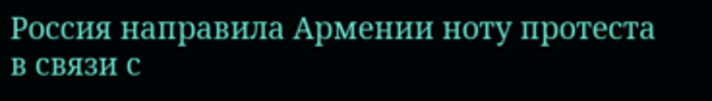Россия направила Армении ноту протеста в связи с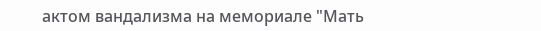актом вандализма на мемориале "Мать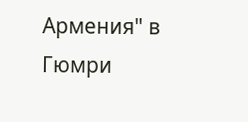Армения" в Гюмри